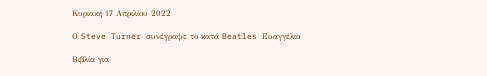Κυριακή 17 Απριλίου 2022

Ο Steve Turner συνέγραψε το κατά Beatles Ευαγγέλιο

Βιβλία για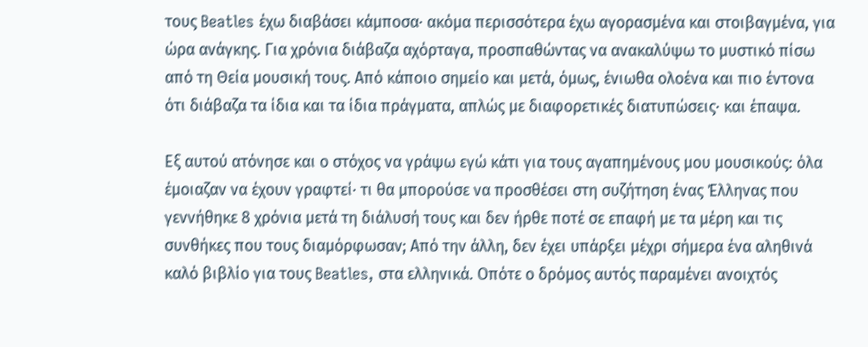τους Beatles έχω διαβάσει κάμποσα· ακόμα περισσότερα έχω αγορασμένα και στοιβαγμένα, για ώρα ανάγκης. Για χρόνια διάβαζα αχόρταγα, προσπαθώντας να ανακαλύψω το μυστικό πίσω από τη Θεία μουσική τους. Από κάποιο σημείο και μετά, όμως, ένιωθα ολοένα και πιο έντονα ότι διάβαζα τα ίδια και τα ίδια πράγματα, απλώς με διαφορετικές διατυπώσεις· και έπαψα.

Εξ αυτού ατόνησε και ο στόχος να γράψω εγώ κάτι για τους αγαπημένους μου μουσικούς: όλα έμοιαζαν να έχουν γραφτεί· τι θα μπορούσε να προσθέσει στη συζήτηση ένας Έλληνας που γεννήθηκε 8 χρόνια μετά τη διάλυσή τους και δεν ήρθε ποτέ σε επαφή με τα μέρη και τις συνθήκες που τους διαμόρφωσαν; Από την άλλη, δεν έχει υπάρξει μέχρι σήμερα ένα αληθινά καλό βιβλίο για τους Beatles, στα ελληνικά. Οπότε ο δρόμος αυτός παραμένει ανοιχτός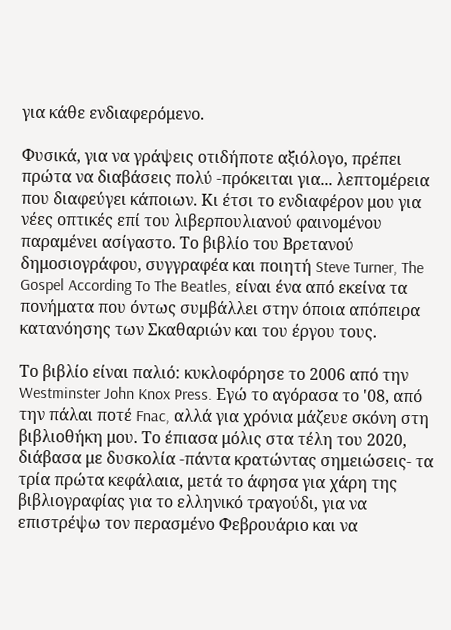για κάθε ενδιαφερόμενο.

Φυσικά, για να γράψεις οτιδήποτε αξιόλογο, πρέπει πρώτα να διαβάσεις πολύ -πρόκειται για... λεπτομέρεια που διαφεύγει κάποιων. Κι έτσι το ενδιαφέρον μου για νέες οπτικές επί του λιβερπουλιανού φαινομένου παραμένει ασίγαστο. Το βιβλίο του Βρετανού δημοσιογράφου, συγγραφέα και ποιητή Steve Turner, The Gospel According To The Beatles, είναι ένα από εκείνα τα πονήματα που όντως συμβάλλει στην όποια απόπειρα κατανόησης των Σκαθαριών και του έργου τους.

Το βιβλίο είναι παλιό: κυκλοφόρησε το 2006 από την Westminster John Knox Press. Εγώ το αγόρασα το '08, από την πάλαι ποτέ Fnac, αλλά για χρόνια μάζευε σκόνη στη βιβλιοθήκη μου. Το έπιασα μόλις στα τέλη του 2020, διάβασα με δυσκολία -πάντα κρατώντας σημειώσεις- τα τρία πρώτα κεφάλαια, μετά το άφησα για χάρη της βιβλιογραφίας για το ελληνικό τραγούδι, για να επιστρέψω τον περασμένο Φεβρουάριο και να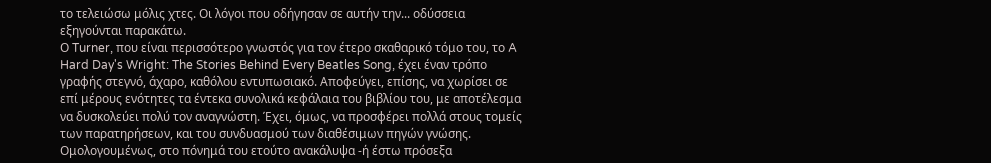το τελειώσω μόλις χτες. Οι λόγοι που οδήγησαν σε αυτήν την... οδύσσεια εξηγούνται παρακάτω.
Ο Turner, που είναι περισσότερο γνωστός για τον έτερο σκαθαρικό τόμο του, το A Hard Day's Wright: The Stories Behind Every Beatles Song, έχει έναν τρόπο γραφής στεγνό, άχαρο, καθόλου εντυπωσιακό. Αποφεύγει, επίσης, να χωρίσει σε επί μέρους ενότητες τα έντεκα συνολικά κεφάλαια του βιβλίου του, με αποτέλεσμα να δυσκολεύει πολύ τον αναγνώστη. Έχει, όμως, να προσφέρει πολλά στους τομείς των παρατηρήσεων, και του συνδυασμού των διαθέσιμων πηγών γνώσης. Ομολογουμένως, στο πόνημά του ετούτο ανακάλυψα -ή έστω πρόσεξα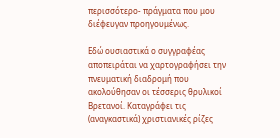περισσότερο- πράγματα που μου διέφευγαν προηγουμένως.

Εδώ ουσιαστικά ο συγγραφέας αποπειράται να χαρτογραφήσει την πνευματική διαδρομή που ακολούθησαν οι τέσσερις θρυλικοί Βρετανοί. Καταγράφει τις (αναγκαστικά) χριστιανικές ρίζες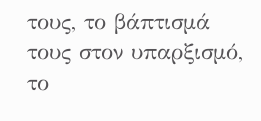τους, το βάπτισμά τους στον υπαρξισμό, το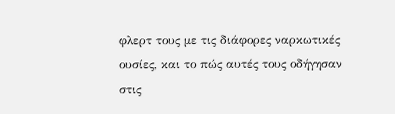φλερτ τους με τις διάφορες ναρκωτικές ουσίες, και το πώς αυτές τους οδήγησαν στις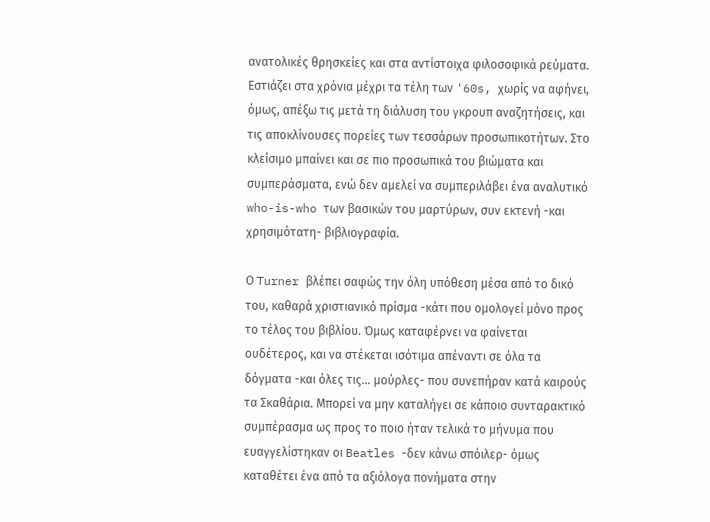ανατολικές θρησκείες και στα αντίστοιχα φιλοσοφικά ρεύματα. Εστιάζει στα χρόνια μέχρι τα τέλη των '60s, χωρίς να αφήνει, όμως, απέξω τις μετά τη διάλυση του γκρουπ αναζητήσεις, και τις αποκλίνουσες πορείες των τεσσάρων προσωπικοτήτων. Στο κλείσιμο μπαίνει και σε πιο προσωπικά του βιώματα και συμπεράσματα, ενώ δεν αμελεί να συμπεριλάβει ένα αναλυτικό who-is-who των βασικών του μαρτύρων, συν εκτενή -και χρησιμότατη- βιβλιογραφία.

Ο Turner βλέπει σαφώς την όλη υπόθεση μέσα από το δικό του, καθαρά χριστιανικό πρίσμα -κάτι που ομολογεί μόνο προς το τέλος του βιβλίου. Όμως καταφέρνει να φαίνεται ουδέτερος, και να στέκεται ισότιμα απέναντι σε όλα τα δόγματα -και όλες τις... μούρλες- που συνεπήραν κατά καιρούς τα Σκαθάρια. Μπορεί να μην καταλήγει σε κάποιο συνταρακτικό συμπέρασμα ως προς το ποιο ήταν τελικά το μήνυμα που ευαγγελίστηκαν οι Beatles -δεν κάνω σπόιλερ- όμως καταθέτει ένα από τα αξιόλογα πονήματα στην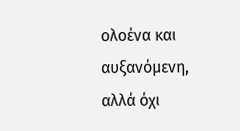ολοένα και αυξανόμενη, αλλά όχι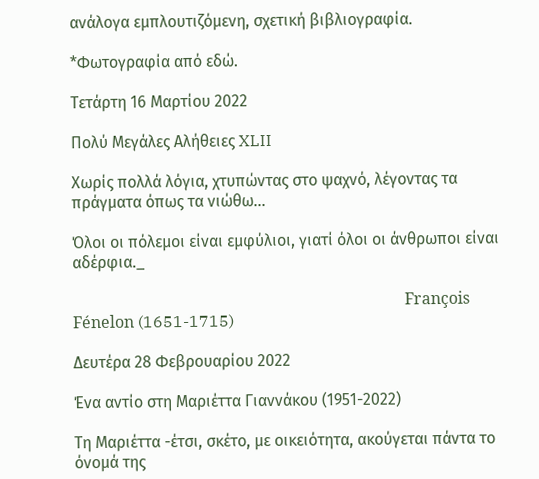ανάλογα εμπλουτιζόμενη, σχετική βιβλιογραφία.

*Φωτογραφία από εδώ.

Τετάρτη 16 Μαρτίου 2022

Πολύ Μεγάλες Αλήθειες XLII

Χωρίς πολλά λόγια, χτυπώντας στο ψαχνό, λέγοντας τα πράγματα όπως τα νιώθω...

Όλοι οι πόλεμοι είναι εμφύλιοι, γιατί όλοι οι άνθρωποι είναι αδέρφια._

                                                                                   François Fénelon (1651-1715)

Δευτέρα 28 Φεβρουαρίου 2022

Ένα αντίο στη Μαριέττα Γιαννάκου (1951-2022)

Τη Μαριέττα -έτσι, σκέτο, με οικειότητα, ακούγεται πάντα το όνομά της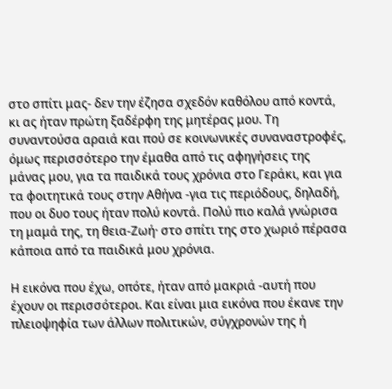στο σπίτι μας- δεν την έζησα σχεδόν καθόλου από κοντά, κι ας ήταν πρώτη ξαδέρφη της μητέρας μου. Τη συναντούσα αραιά και πού σε κοινωνικές συναναστροφές, όμως περισσότερο την έμαθα από τις αφηγήσεις της μάνας μου, για τα παιδικά τους χρόνια στο Γεράκι, και για τα φοιτητικά τους στην Αθήνα -για τις περιόδους, δηλαδή, που οι δυο τους ήταν πολύ κοντά. Πολύ πιο καλά γνώρισα τη μαμά της, τη θεια-Ζωή· στο σπίτι της στο χωριό πέρασα κάποια από τα παιδικά μου χρόνια.

Η εικόνα που έχω, οπότε, ήταν από μακριά -αυτή που έχουν οι περισσότεροι. Και είναι μια εικόνα που έκανε την πλειοψηφία των άλλων πολιτικών, σύγχρονών της ή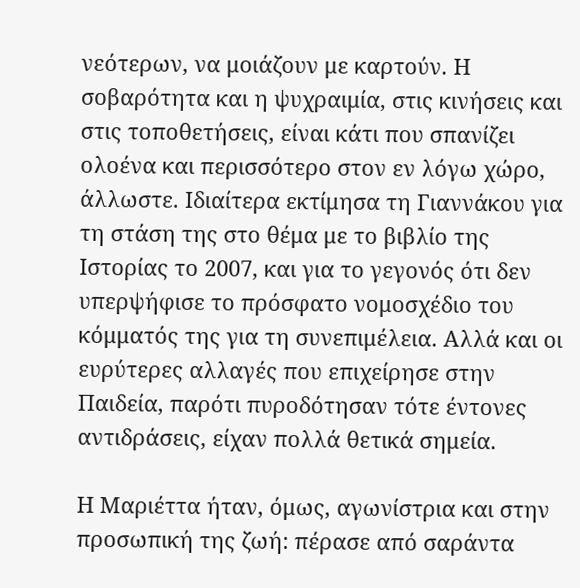νεότερων, να μοιάζουν με καρτούν. Η σοβαρότητα και η ψυχραιμία, στις κινήσεις και στις τοποθετήσεις, είναι κάτι που σπανίζει ολοένα και περισσότερο στον εν λόγω χώρο, άλλωστε. Ιδιαίτερα εκτίμησα τη Γιαννάκου για τη στάση της στο θέμα με το βιβλίο της Ιστορίας το 2007, και για το γεγονός ότι δεν υπερψήφισε το πρόσφατο νομοσχέδιο του κόμματός της για τη συνεπιμέλεια. Αλλά και οι ευρύτερες αλλαγές που επιχείρησε στην Παιδεία, παρότι πυροδότησαν τότε έντονες αντιδράσεις, είχαν πολλά θετικά σημεία.

Η Μαριέττα ήταν, όμως, αγωνίστρια και στην προσωπική της ζωή: πέρασε από σαράντα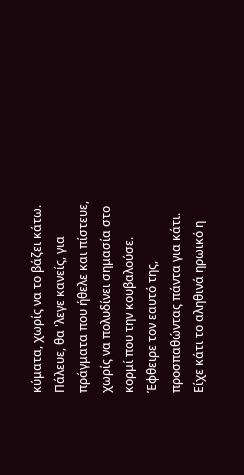κύματα, χωρίς να το βάζει κάτω. Πάλευε, θα 'λεγε κανείς, για πράγματα που ήθελε και πίστευε, χωρίς να πολυδίνει σημασία στο κορμί που την κουβαλούσε. Έφθειρε τον εαυτό της, προσπαθώντας πάντα για κάτι. Είχε κάτι το αληθινά ηρωικό η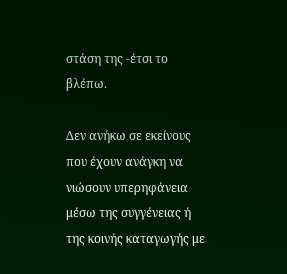στάση της -έτσι το βλέπω.

Δεν ανήκω σε εκείνους που έχουν ανάγκη να νιώσουν υπερηφάνεια μέσω της συγγένειας ή της κοινής καταγωγής με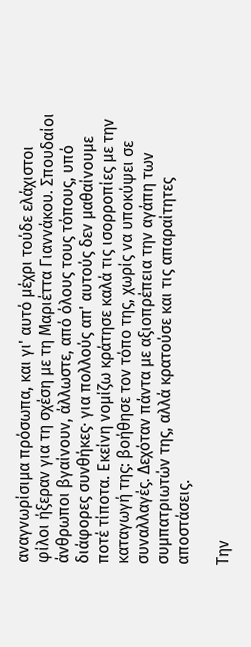αναγνωρίσιμα πρόσωπα, και γι' αυτό μέχρι τούδε ελάχιστοι φίλοι ήξεραν για τη σχέση με τη Μαριέττα Γιαννάκου. Σπουδαίοι άνθρωποι βγαίνουν, άλλωστε, από όλους τους τόπους, υπό διάφορες συνθήκες· για πολλούς απ' αυτούς δεν μαθαίνουμε ποτέ τίποτα. Εκείνη νομίζω κράτησε καλά τις ισορροπίες με την καταγωγή της: βοήθησε τον τόπο της, χωρίς να υποκύψει σε συναλλαγές. Δεχόταν πάντα με αξιοπρέπεια την αγάπη των συμπατριωτών της, αλλά κρατούσε και τις απαραίτητες αποστάσεις.

Την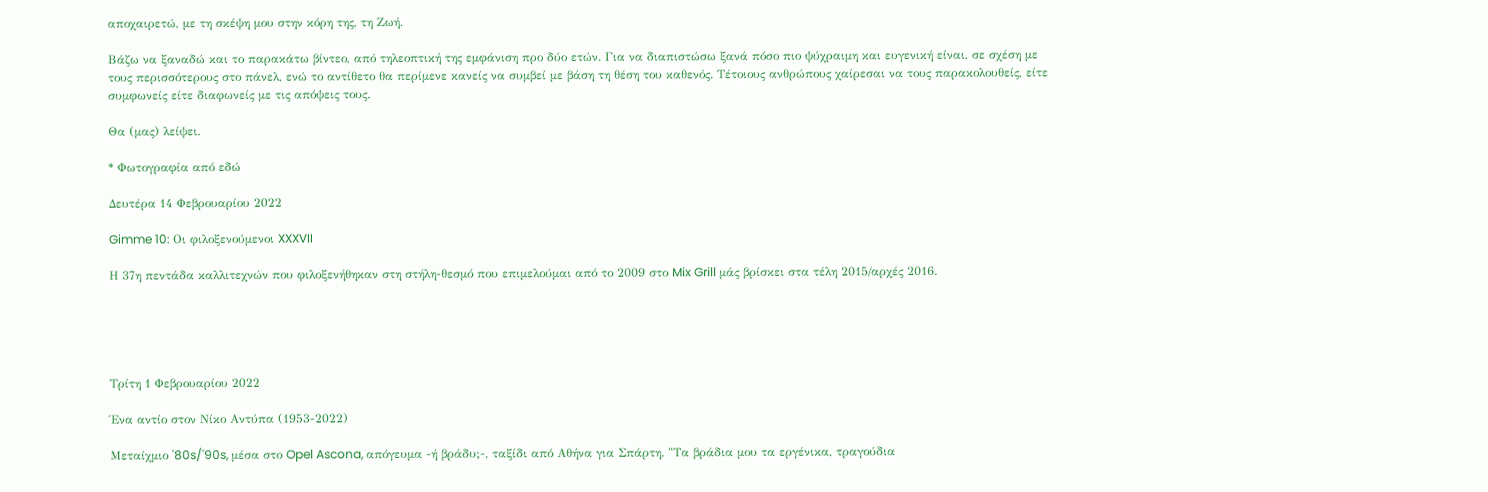αποχαιρετώ, με τη σκέψη μου στην κόρη της, τη Ζωή.

Βάζω να ξαναδώ και το παρακάτω βίντεο, από τηλεοπτική της εμφάνιση προ δύο ετών. Για να διαπιστώσω ξανά πόσο πιο ψύχραιμη και ευγενική είναι, σε σχέση με τους περισσότερους στο πάνελ, ενώ το αντίθετο θα περίμενε κανείς να συμβεί με βάση τη θέση του καθενός. Τέτοιους ανθρώπους χαίρεσαι να τους παρακολουθείς, είτε συμφωνείς είτε διαφωνείς με τις απόψεις τους.

Θα (μας) λείψει.

* Φωτογραφία από εδώ

Δευτέρα 14 Φεβρουαρίου 2022

Gimme 10: Οι φιλοξενούμενοι XXXVII

Η 37η πεντάδα καλλιτεχνών που φιλοξενήθηκαν στη στήλη-θεσμό που επιμελούμαι από το 2009 στο Mix Grill μάς βρίσκει στα τέλη 2015/αρχές 2016.





Τρίτη 1 Φεβρουαρίου 2022

Ένα αντίο στον Νίκο Αντύπα (1953-2022)

Μεταίχμιο '80s/'90s, μέσα στο Opel Ascona, απόγευμα -ή βράδυ;-, ταξίδι από Αθήνα για Σπάρτη. "Τα βράδια μου τα εργένικα, τραγούδια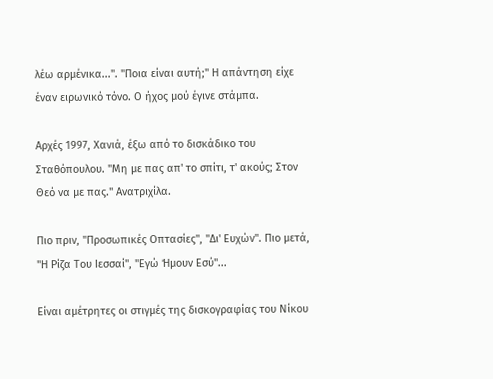λέω αρμένικα...". "Ποια είναι αυτή;" Η απάντηση είχε έναν ειρωνικό τόνο. Ο ήχος μού έγινε στάμπα.

Αρχές 1997, Χανιά, έξω από το δισκάδικο του Σταθόπουλου. "Μη με πας απ' το σπίτι, τ' ακούς; Στον Θεό να με πας." Ανατριχίλα.

Πιο πριν, "Προσωπικές Οπτασίες", "Δι' Ευχών". Πιο μετά, "Η Ρίζα Του Ιεσσαί", "Εγώ Ήμουν Εσύ"...

Είναι αμέτρητες οι στιγμές της δισκογραφίας του Νίκου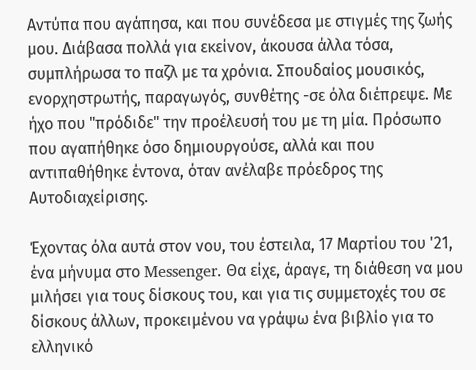Αντύπα που αγάπησα, και που συνέδεσα με στιγμές της ζωής μου. Διάβασα πολλά για εκείνον, άκουσα άλλα τόσα, συμπλήρωσα το παζλ με τα χρόνια. Σπουδαίος μουσικός, ενορχηστρωτής, παραγωγός, συνθέτης -σε όλα διέπρεψε. Με ήχο που "πρόδιδε" την προέλευσή του με τη μία. Πρόσωπο που αγαπήθηκε όσο δημιουργούσε, αλλά και που αντιπαθήθηκε έντονα, όταν ανέλαβε πρόεδρος της Αυτοδιαχείρισης.

Έχοντας όλα αυτά στον νου, του έστειλα, 17 Μαρτίου του '21, ένα μήνυμα στο Messenger. Θα είχε, άραγε, τη διάθεση να μου μιλήσει για τους δίσκους του, και για τις συμμετοχές του σε δίσκους άλλων, προκειμένου να γράψω ένα βιβλίο για το ελληνικό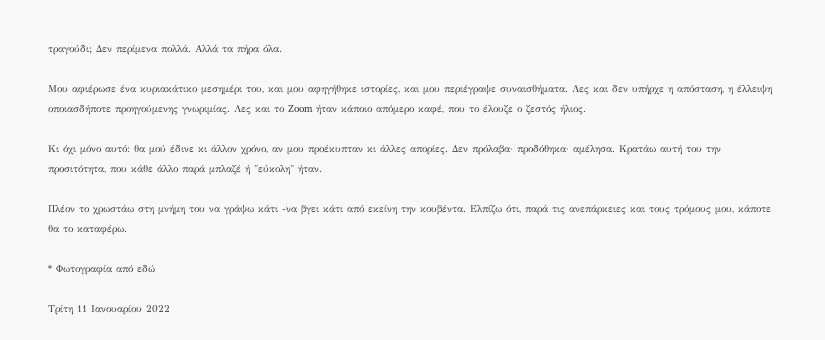τραγούδι; Δεν περίμενα πολλά. Αλλά τα πήρα όλα.

Μου αφιέρωσε ένα κυριακάτικο μεσημέρι του, και μου αφηγήθηκε ιστορίες, και μου περιέγραψε συναισθήματα. Λες και δεν υπήρχε η απόσταση, η έλλειψη οποιασδήποτε προηγούμενης γνωριμίας. Λες και το Zoom ήταν κάποιο απόμερο καφέ, που το έλουζε ο ζεστός ήλιος.

Κι όχι μόνο αυτό: θα μού έδινε κι άλλον χρόνο, αν μου προέκυπταν κι άλλες απορίες. Δεν πρόλαβα· προδόθηκα· αμέλησα. Κρατάω αυτή του την προσιτότητα, που κάθε άλλο παρά μπλαζέ ή "εύκολη" ήταν.

Πλέον το χρωστάω στη μνήμη του να γράψω κάτι -να βγει κάτι από εκείνη την κουβέντα. Ελπίζω ότι, παρά τις ανεπάρκειες και τους τρόμους μου, κάποτε θα το καταφέρω.

* Φωτογραφία από εδώ

Τρίτη 11 Ιανουαρίου 2022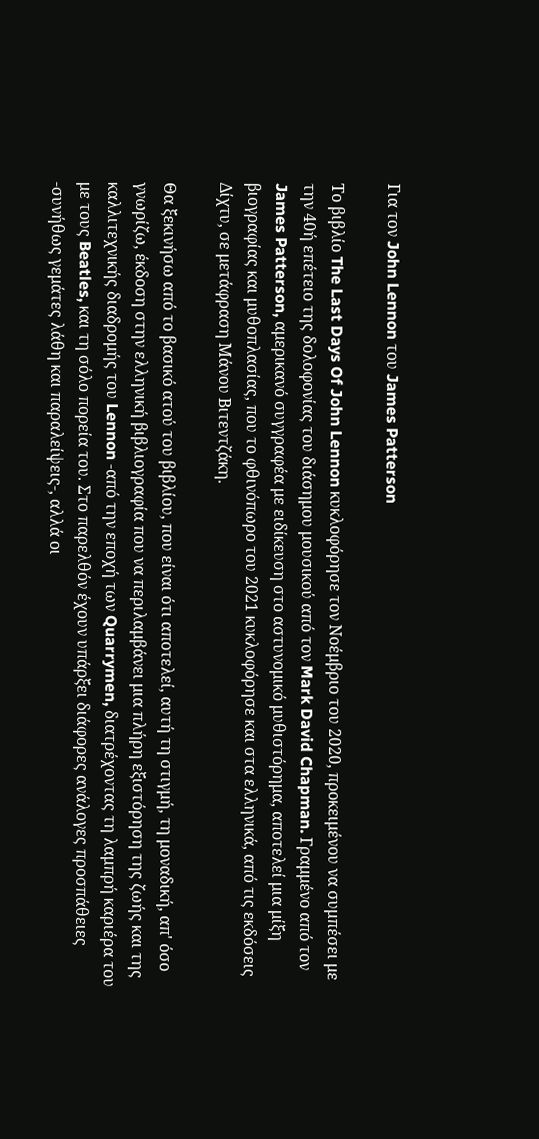Για τον John Lennon του James Patterson

Το βιβλίο The Last Days Of John Lennon κυκλοφόρησε τον Νοέμβριο του 2020, προκειμένου να συμπέσει με την 40ή επέτειο της δολοφονίας του διάσημου μουσικού από τον Mark David Chapman. Γραμμένο από τον James Patterson, αμερικανό συγγραφέα με ειδίκευση στο αστυνομικό μυθιστόρημα, αποτελεί μια μίξη βιογραφίας και μυθοπλασίας, που το φθινόπωρο του 2021 κυκλοφόρησε και στα ελληνικά, από τις εκδόσεις Δίχτυ, σε μετάφραση Μάνου Βιτεντζάκη.

Θα ξεκινήσω από το βασικό ατού του βιβλίου, που είναι ότι αποτελεί, αυτή τη στιγμή, τη μοναδική, απ' όσο γνωρίζω, έκδοση στην ελληνική βιβλιογραφία που να περιλαμβάνει μια πλήρη εξιστόρηση της ζωής και της καλλιτεχνικής διαδρομής του Lennon -από την εποχή των Quarrymen, διατρέχοντας τη λαμπρή καριέρα του με τους Beatles, και τη σόλο πορεία του. Στο παρελθόν έχουν υπάρξει διάφορες ανάλογες προσπάθειες -συνήθως γεμάτες λάθη και παραλείψεις-, αλλά οι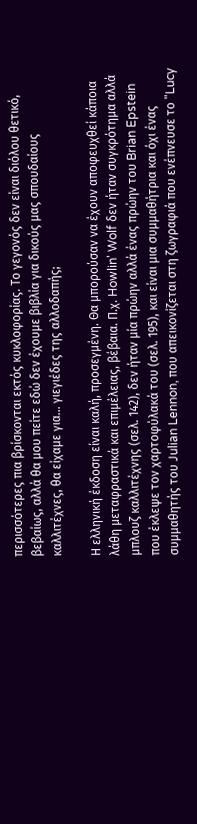περισσότερες πια βρίσκονται εκτός κυκλοφορίας. Το γεγονός δεν είναι διόλου θετικό, βεβαίως, αλλά θα μου πείτε εδώ δεν έχουμε βιβλία για δικούς μας σπουδαίους καλλιτέχνες, θα είχαμε για... γιεγιέδες της αλλοδαπής;

Η ελληνική έκδοση είναι καλή, προσεγμένη. Θα μπορούσαν να έχουν αποφευχθεί κάποια λάθη μεταφραστικά και επιμέλειας, βέβαια. Π.χ. Howlin' Wolf δεν ήταν συγκρότημα αλλά μπλουζ καλλιτέχνης (σελ. 142), δεν ήταν μία πρώην αλλά ένας πρώην του Brian Epstein που έκλεψε τον χαρτοφύλακά του (σελ. 195), και είναι μια συμμαθήτρια και όχι ένας συμμαθητής του Julian Lennon, που απεικονίζεται στη ζωγραφιά που ενέπνευσε το "Lucy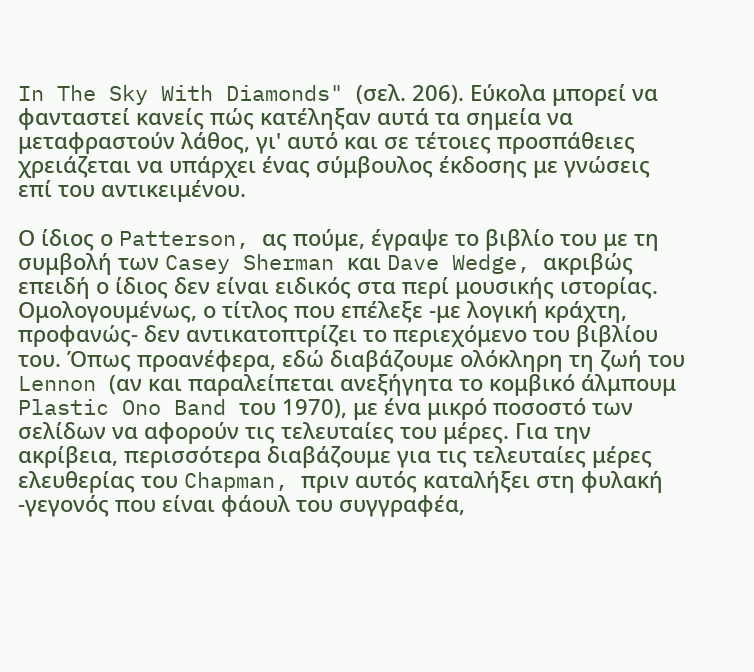In The Sky With Diamonds" (σελ. 206). Εύκολα μπορεί να φανταστεί κανείς πώς κατέληξαν αυτά τα σημεία να μεταφραστούν λάθος, γι' αυτό και σε τέτοιες προσπάθειες χρειάζεται να υπάρχει ένας σύμβουλος έκδοσης με γνώσεις επί του αντικειμένου.

Ο ίδιος ο Patterson, ας πούμε, έγραψε το βιβλίο του με τη συμβολή των Casey Sherman και Dave Wedge, ακριβώς επειδή ο ίδιος δεν είναι ειδικός στα περί μουσικής ιστορίας. Ομολογουμένως, ο τίτλος που επέλεξε -με λογική κράχτη, προφανώς- δεν αντικατοπτρίζει το περιεχόμενο του βιβλίου του. Όπως προανέφερα, εδώ διαβάζουμε ολόκληρη τη ζωή του Lennon (αν και παραλείπεται ανεξήγητα το κομβικό άλμπουμ Plastic Ono Band του 1970), με ένα μικρό ποσοστό των σελίδων να αφορούν τις τελευταίες του μέρες. Για την ακρίβεια, περισσότερα διαβάζουμε για τις τελευταίες μέρες ελευθερίας του Chapman, πριν αυτός καταλήξει στη φυλακή -γεγονός που είναι φάουλ του συγγραφέα,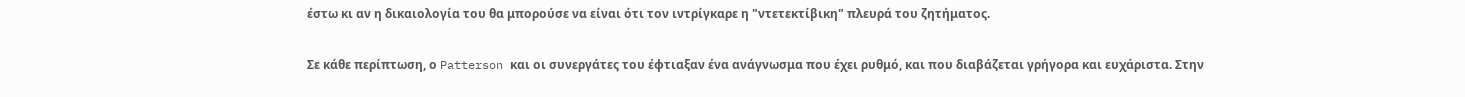έστω κι αν η δικαιολογία του θα μπορούσε να είναι ότι τον ιντρίγκαρε η "ντετεκτίβικη" πλευρά του ζητήματος.

Σε κάθε περίπτωση, ο Patterson και οι συνεργάτες του έφτιαξαν ένα ανάγνωσμα που έχει ρυθμό, και που διαβάζεται γρήγορα και ευχάριστα. Στην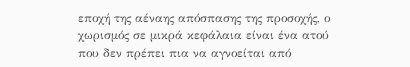εποχή της αέναης απόσπασης της προσοχής, ο χωρισμός σε μικρά κεφάλαια είναι ένα ατού που δεν πρέπει πια να αγνοείται από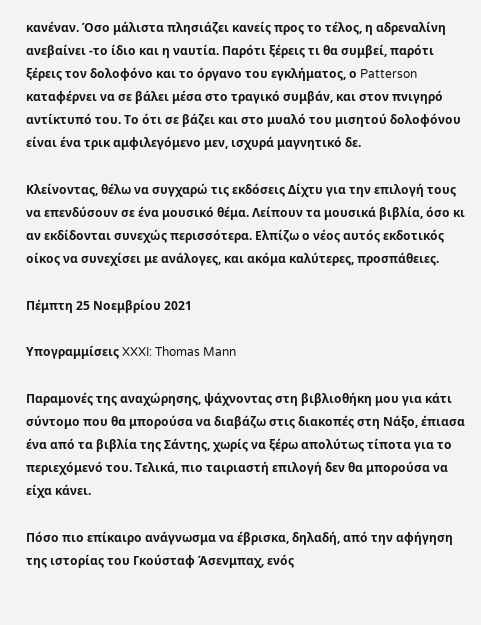κανέναν. Όσο μάλιστα πλησιάζει κανείς προς το τέλος, η αδρεναλίνη ανεβαίνει -το ίδιο και η ναυτία. Παρότι ξέρεις τι θα συμβεί, παρότι ξέρεις τον δολοφόνο και το όργανο του εγκλήματος, ο Patterson καταφέρνει να σε βάλει μέσα στο τραγικό συμβάν, και στον πνιγηρό αντίκτυπό του. Το ότι σε βάζει και στο μυαλό του μισητού δολοφόνου είναι ένα τρικ αμφιλεγόμενο μεν, ισχυρά μαγνητικό δε.

Κλείνοντας, θέλω να συγχαρώ τις εκδόσεις Δίχτυ για την επιλογή τους να επενδύσουν σε ένα μουσικό θέμα. Λείπουν τα μουσικά βιβλία, όσο κι αν εκδίδονται συνεχώς περισσότερα. Ελπίζω ο νέος αυτός εκδοτικός οίκος να συνεχίσει με ανάλογες, και ακόμα καλύτερες, προσπάθειες.

Πέμπτη 25 Νοεμβρίου 2021

Υπογραμμίσεις XXXI: Thomas Mann

Παραμονές της αναχώρησης, ψάχνοντας στη βιβλιοθήκη μου για κάτι σύντομο που θα μπορούσα να διαβάζω στις διακοπές στη Νάξο, έπιασα ένα από τα βιβλία της Σάντης, χωρίς να ξέρω απολύτως τίποτα για το περιεχόμενό του. Τελικά, πιο ταιριαστή επιλογή δεν θα μπορούσα να είχα κάνει.

Πόσο πιο επίκαιρο ανάγνωσμα να έβρισκα, δηλαδή, από την αφήγηση της ιστορίας του Γκούσταφ Άσενμπαχ, ενός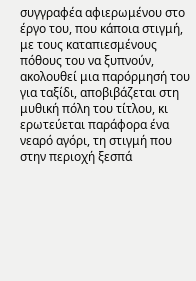συγγραφέα αφιερωμένου στο έργο του, που κάποια στιγμή, με τους καταπιεσμένους πόθους του να ξυπνούν, ακολουθεί μια παρόρμησή του για ταξίδι, αποβιβάζεται στη μυθική πόλη του τίτλου, κι ερωτεύεται παράφορα ένα νεαρό αγόρι, τη στιγμή που στην περιοχή ξεσπά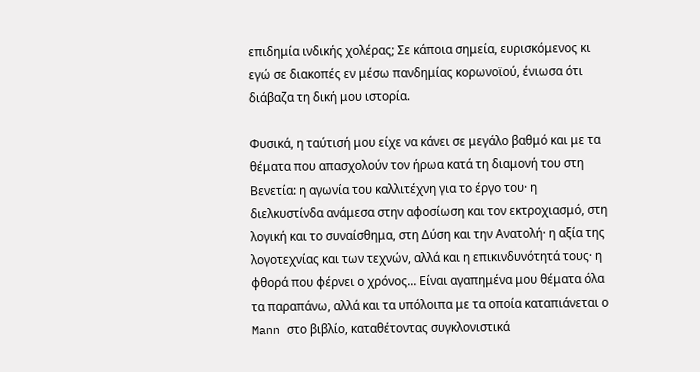επιδημία ινδικής χολέρας; Σε κάποια σημεία, ευρισκόμενος κι εγώ σε διακοπές εν μέσω πανδημίας κορωνοϊού, ένιωσα ότι διάβαζα τη δική μου ιστορία.

Φυσικά, η ταύτισή μου είχε να κάνει σε μεγάλο βαθμό και με τα θέματα που απασχολούν τον ήρωα κατά τη διαμονή του στη Βενετία: η αγωνία του καλλιτέχνη για το έργο του· η διελκυστίνδα ανάμεσα στην αφοσίωση και τον εκτροχιασμό, στη λογική και το συναίσθημα, στη Δύση και την Ανατολή· η αξία της λογοτεχνίας και των τεχνών, αλλά και η επικινδυνότητά τους· η φθορά που φέρνει ο χρόνος... Είναι αγαπημένα μου θέματα όλα τα παραπάνω, αλλά και τα υπόλοιπα με τα οποία καταπιάνεται ο Mann στο βιβλίο, καταθέτοντας συγκλονιστικά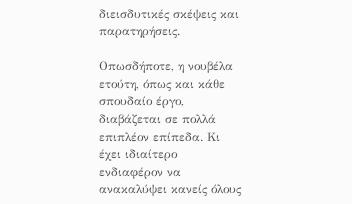διεισδυτικές σκέψεις και παρατηρήσεις.

Οπωσδήποτε, η νουβέλα ετούτη, όπως και κάθε σπουδαίο έργο, διαβάζεται σε πολλά επιπλέον επίπεδα. Κι έχει ιδιαίτερο ενδιαφέρον να ανακαλύψει κανείς όλους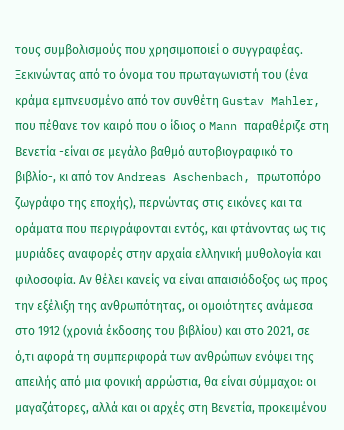τους συμβολισμούς που χρησιμοποιεί ο συγγραφέας. Ξεκινώντας από το όνομα του πρωταγωνιστή του (ένα κράμα εμπνευσμένο από τον συνθέτη Gustav Mahler, που πέθανε τον καιρό που ο ίδιος ο Mann παραθέριζε στη Βενετία -είναι σε μεγάλο βαθμό αυτοβιογραφικό το βιβλίο-, κι από τον Andreas Aschenbach, πρωτοπόρο ζωγράφο της εποχής), περνώντας στις εικόνες και τα οράματα που περιγράφονται εντός, και φτάνοντας ως τις μυριάδες αναφορές στην αρχαία ελληνική μυθολογία και φιλοσοφία. Αν θέλει κανείς να είναι απαισιόδοξος ως προς την εξέλιξη της ανθρωπότητας, οι ομοιότητες ανάμεσα στο 1912 (χρονιά έκδοσης του βιβλίου) και στο 2021, σε ό,τι αφορά τη συμπεριφορά των ανθρώπων ενόψει της απειλής από μια φονική αρρώστια, θα είναι σύμμαχοι: οι μαγαζάτορες, αλλά και οι αρχές στη Βενετία, προκειμένου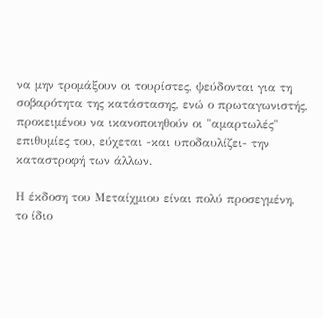να μην τρομάξουν οι τουρίστες, ψεύδονται για τη σοβαρότητα της κατάστασης, ενώ ο πρωταγωνιστής, προκειμένου να ικανοποιηθούν οι "αμαρτωλές" επιθυμίες του, εύχεται -και υποδαυλίζει- την καταστροφή των άλλων.

Η έκδοση του Μεταίχμιου είναι πολύ προσεγμένη, το ίδιο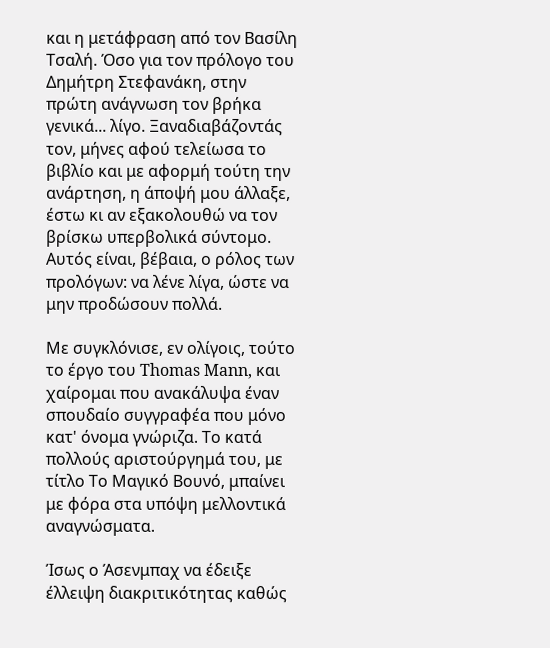και η μετάφραση από τον Βασίλη Τσαλή. Όσο για τον πρόλογο του Δημήτρη Στεφανάκη, στην πρώτη ανάγνωση τον βρήκα γενικά... λίγο. Ξαναδιαβάζοντάς τον, μήνες αφού τελείωσα το βιβλίο και με αφορμή τούτη την ανάρτηση, η άποψή μου άλλαξε, έστω κι αν εξακολουθώ να τον βρίσκω υπερβολικά σύντομο. Αυτός είναι, βέβαια, ο ρόλος των προλόγων: να λένε λίγα, ώστε να μην προδώσουν πολλά.

Με συγκλόνισε, εν ολίγοις, τούτο το έργο του Thomas Mann, και χαίρομαι που ανακάλυψα έναν σπουδαίο συγγραφέα που μόνο κατ' όνομα γνώριζα. Το κατά πολλούς αριστούργημά του, με τίτλο Το Μαγικό Βουνό, μπαίνει με φόρα στα υπόψη μελλοντικά αναγνώσματα.

Ίσως ο Άσενμπαχ να έδειξε έλλειψη διακριτικότητας καθώς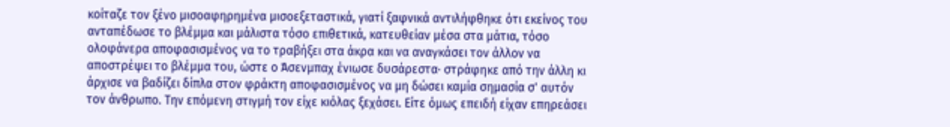κοίταζε τον ξένο μισοαφηρημένα μισοεξεταστικά, γιατί ξαφνικά αντιλήφθηκε ότι εκείνος του ανταπέδωσε το βλέμμα και μάλιστα τόσο επιθετικά, κατευθείαν μέσα στα μάτια, τόσο ολοφάνερα αποφασισμένος να το τραβήξει στα άκρα και να αναγκάσει τον άλλον να αποστρέψει το βλέμμα του, ώστε ο Άσενμπαχ ένιωσε δυσάρεστα· στράφηκε από την άλλη κι άρχισε να βαδίζει δίπλα στον φράκτη αποφασισμένος να μη δώσει καμία σημασία σ' αυτόν τον άνθρωπο. Την επόμενη στιγμή τον είχε κιόλας ξεχάσει. Είτε όμως επειδή είχαν επηρεάσει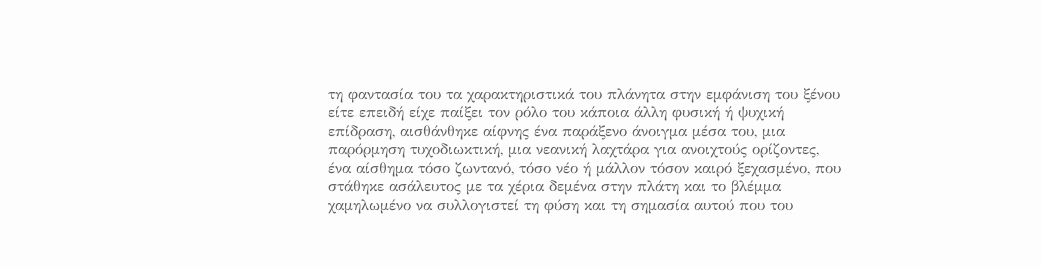τη φαντασία του τα χαρακτηριστικά του πλάνητα στην εμφάνιση του ξένου είτε επειδή είχε παίξει τον ρόλο του κάποια άλλη φυσική ή ψυχική επίδραση, αισθάνθηκε αίφνης ένα παράξενο άνοιγμα μέσα του, μια παρόρμηση τυχοδιωκτική, μια νεανική λαχτάρα για ανοιχτούς ορίζοντες, ένα αίσθημα τόσο ζωντανό, τόσο νέο ή μάλλον τόσον καιρό ξεχασμένο, που στάθηκε ασάλευτος με τα χέρια δεμένα στην πλάτη και το βλέμμα χαμηλωμένο να συλλογιστεί τη φύση και τη σημασία αυτού που του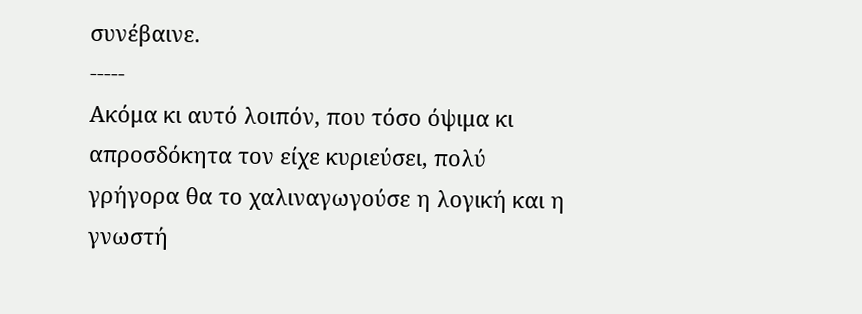συνέβαινε.
-----
Ακόμα κι αυτό λοιπόν, που τόσο όψιμα κι απροσδόκητα τον είχε κυριεύσει, πολύ γρήγορα θα το χαλιναγωγούσε η λογική και η γνωστή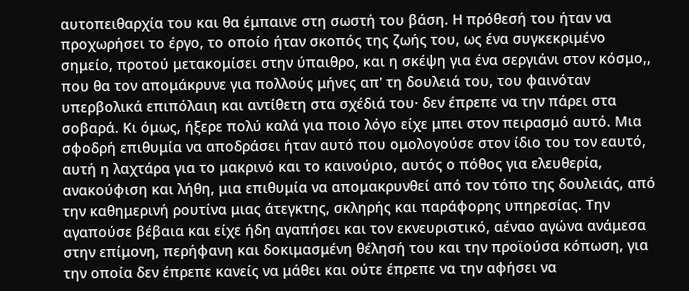αυτοπειθαρχία του και θα έμπαινε στη σωστή του βάση. Η πρόθεσή του ήταν να προχωρήσει το έργο, το οποίο ήταν σκοπός της ζωής του, ως ένα συγκεκριμένο σημείο, προτού μετακομίσει στην ύπαιθρο, και η σκέψη για ένα σεργιάνι στον κόσμο,, που θα τον απομάκρυνε για πολλούς μήνες απ' τη δουλειά του, του φαινόταν υπερβολικά επιπόλαιη και αντίθετη στα σχέδιά του· δεν έπρεπε να την πάρει στα σοβαρά. Κι όμως, ήξερε πολύ καλά για ποιο λόγο είχε μπει στον πειρασμό αυτό. Μια σφοδρή επιθυμία να αποδράσει ήταν αυτό που ομολογούσε στον ίδιο του τον εαυτό, αυτή η λαχτάρα για το μακρινό και το καινούριο, αυτός ο πόθος για ελευθερία, ανακούφιση και λήθη, μια επιθυμία να απομακρυνθεί από τον τόπο της δουλειάς, από την καθημερινή ρουτίνα μιας άτεγκτης, σκληρής και παράφορης υπηρεσίας. Την αγαπούσε βέβαια και είχε ήδη αγαπήσει και τον εκνευριστικό, αέναο αγώνα ανάμεσα στην επίμονη, περήφανη και δοκιμασμένη θέλησή του και την προϊούσα κόπωση, για την οποία δεν έπρεπε κανείς να μάθει και ούτε έπρεπε να την αφήσει να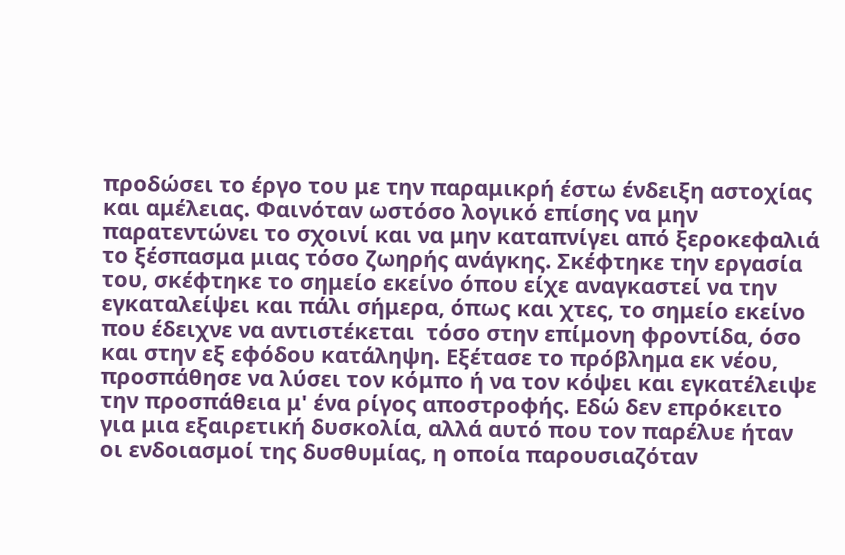προδώσει το έργο του με την παραμικρή έστω ένδειξη αστοχίας και αμέλειας. Φαινόταν ωστόσο λογικό επίσης να μην παρατεντώνει το σχοινί και να μην καταπνίγει από ξεροκεφαλιά το ξέσπασμα μιας τόσο ζωηρής ανάγκης. Σκέφτηκε την εργασία του, σκέφτηκε το σημείο εκείνο όπου είχε αναγκαστεί να την εγκαταλείψει και πάλι σήμερα, όπως και χτες, το σημείο εκείνο που έδειχνε να αντιστέκεται  τόσο στην επίμονη φροντίδα, όσο και στην εξ εφόδου κατάληψη. Εξέτασε το πρόβλημα εκ νέου, προσπάθησε να λύσει τον κόμπο ή να τον κόψει και εγκατέλειψε την προσπάθεια μ' ένα ρίγος αποστροφής. Εδώ δεν επρόκειτο για μια εξαιρετική δυσκολία, αλλά αυτό που τον παρέλυε ήταν οι ενδοιασμοί της δυσθυμίας, η οποία παρουσιαζόταν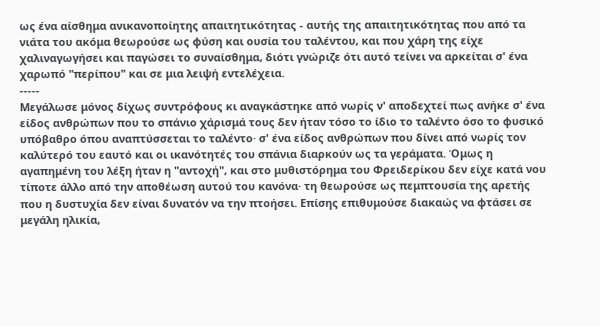ως ένα αίσθημα ανικανοποίητης απαιτητικότητας - αυτής της απαιτητικότητας που από τα νιάτα του ακόμα θεωρούσε ως φύση και ουσία του ταλέντου, και που χάρη της είχε χαλιναγωγήσει και παγώσει το συναίσθημα, διότι γνώριζε ότι αυτό τείνει να αρκείται σ' ένα χαρωπό "περίπου" και σε μια λειψή εντελέχεια.
-----
Μεγάλωσε μόνος δίχως συντρόφους κι αναγκάστηκε από νωρίς ν' αποδεχτεί πως ανήκε σ' ένα είδος ανθρώπων που το σπάνιο χάρισμά τους δεν ήταν τόσο το ίδιο το ταλέντο όσο το φυσικό υπόβαθρο όπου αναπτύσσεται το ταλέντο· σ' ένα είδος ανθρώπων που δίνει από νωρίς τον καλύτερό του εαυτό και οι ικανότητές του σπάνια διαρκούν ως τα γεράματα. Όμως η αγαπημένη του λέξη ήταν η "αντοχή", και στο μυθιστόρημα του Φρειδερίκου δεν είχε κατά νου τίποτε άλλο από την αποθέωση αυτού του κανόνα· τη θεωρούσε ως πεμπτουσία της αρετής που η δυστυχία δεν είναι δυνατόν να την πτοήσει. Επίσης επιθυμούσε διακαώς να φτάσει σε μεγάλη ηλικία,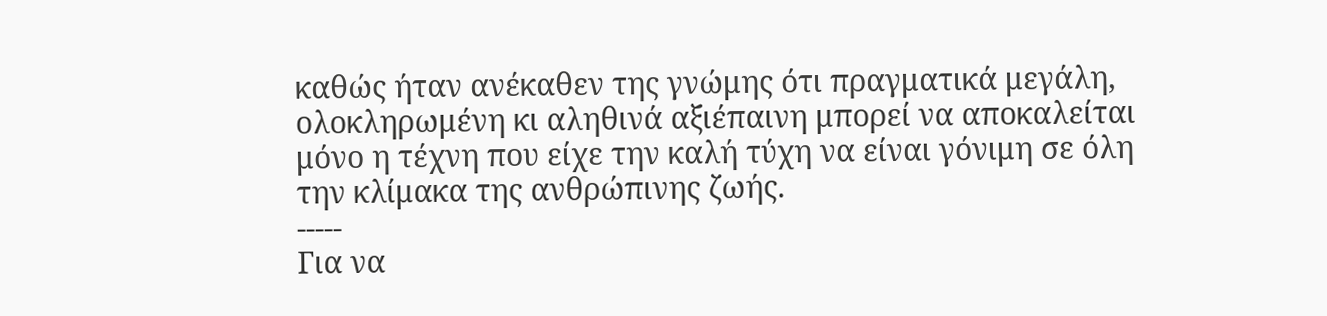καθώς ήταν ανέκαθεν της γνώμης ότι πραγματικά μεγάλη, ολοκληρωμένη κι αληθινά αξιέπαινη μπορεί να αποκαλείται μόνο η τέχνη που είχε την καλή τύχη να είναι γόνιμη σε όλη την κλίμακα της ανθρώπινης ζωής.
-----
Για να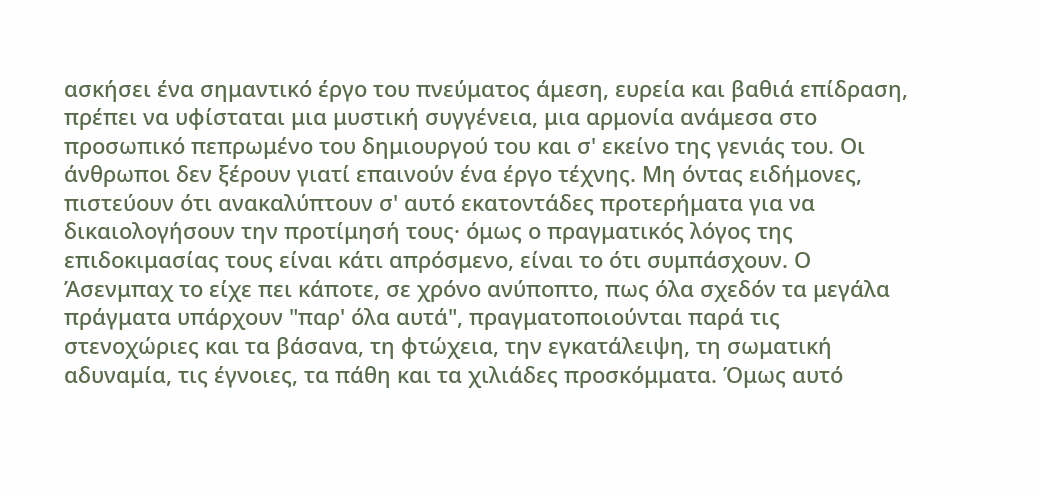ασκήσει ένα σημαντικό έργο του πνεύματος άμεση, ευρεία και βαθιά επίδραση, πρέπει να υφίσταται μια μυστική συγγένεια, μια αρμονία ανάμεσα στο προσωπικό πεπρωμένο του δημιουργού του και σ' εκείνο της γενιάς του. Οι άνθρωποι δεν ξέρουν γιατί επαινούν ένα έργο τέχνης. Μη όντας ειδήμονες, πιστεύουν ότι ανακαλύπτουν σ' αυτό εκατοντάδες προτερήματα για να δικαιολογήσουν την προτίμησή τους· όμως ο πραγματικός λόγος της επιδοκιμασίας τους είναι κάτι απρόσμενο, είναι το ότι συμπάσχουν. Ο Άσενμπαχ το είχε πει κάποτε, σε χρόνο ανύποπτο, πως όλα σχεδόν τα μεγάλα πράγματα υπάρχουν "παρ' όλα αυτά", πραγματοποιούνται παρά τις στενοχώριες και τα βάσανα, τη φτώχεια, την εγκατάλειψη, τη σωματική αδυναμία, τις έγνοιες, τα πάθη και τα χιλιάδες προσκόμματα. Όμως αυτό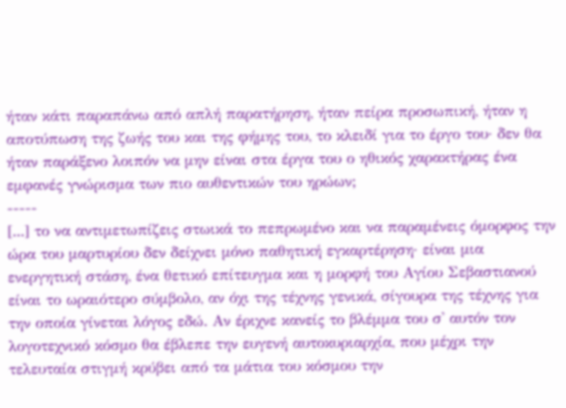ήταν κάτι παραπάνω από απλή παρατήρηση, ήταν πείρα προσωπική, ήταν η αποτύπωση της ζωής του και της φήμης του, το κλειδί για το έργο του· δεν θα ήταν παράξενο λοιπόν να μην είναι στα έργα του ο ηθικός χαρακτήρας ένα εμφανές γνώρισμα των πιο αυθεντικών του ηρώων;
-----
[...] το να αντιμετωπίζεις στωικά το πεπρωμένο και να παραμένεις όμορφος την ώρα του μαρτυρίου δεν δείχνει μόνο παθητική εγκαρτέρηση· είναι μια ενεργητική στάση, ένα θετικό επίτευγμα και η μορφή του Αγίου Σεβαστιανού είναι το ωραιότερο σύμβολο, αν όχι της τέχνης γενικά, σίγουρα της τέχνης για την οποία γίνεται λόγος εδώ. Αν έριχνε κανείς το βλέμμα του σ' αυτόν τον λογοτεχνικό κόσμο θα έβλεπε την ευγενή αυτοκυριαρχία, που μέχρι την τελευταία στιγμή κρύβει από τα μάτια του κόσμου την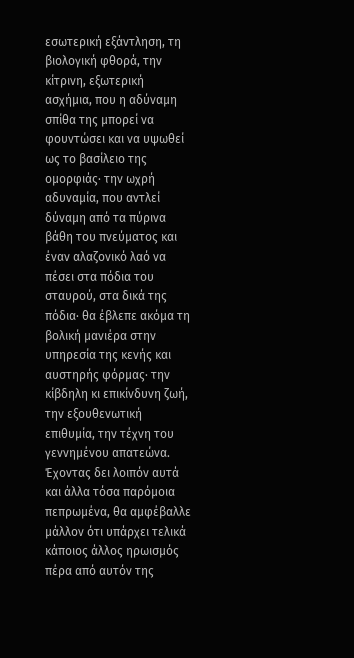εσωτερική εξάντληση, τη βιολογική φθορά, την κίτρινη, εξωτερική ασχήμια, που η αδύναμη σπίθα της μπορεί να φουντώσει και να υψωθεί ως το βασίλειο της ομορφιάς· την ωχρή αδυναμία, που αντλεί δύναμη από τα πύρινα βάθη του πνεύματος και έναν αλαζονικό λαό να πέσει στα πόδια του σταυρού, στα δικά της πόδια· θα έβλεπε ακόμα τη βολική μανιέρα στην υπηρεσία της κενής και αυστηρής φόρμας· την κίβδηλη κι επικίνδυνη ζωή, την εξουθενωτική επιθυμία, την τέχνη του γεννημένου απατεώνα. Έχοντας δει λοιπόν αυτά και άλλα τόσα παρόμοια πεπρωμένα, θα αμφέβαλλε μάλλον ότι υπάρχει τελικά κάποιος άλλος ηρωισμός πέρα από αυτόν της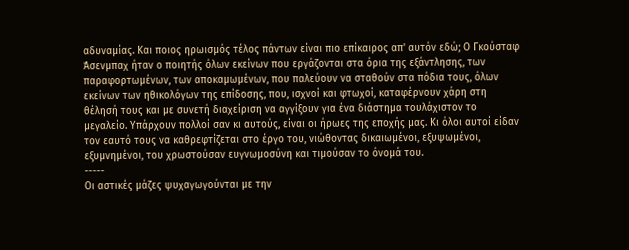αδυναμίας. Και ποιος ηρωισμός τέλος πάντων είναι πιο επίκαιρος απ' αυτόν εδώ; Ο Γκούσταφ Άσενμπαχ ήταν ο ποιητής όλων εκείνων που εργάζονται στα όρια της εξάντλησης, των παραφορτωμένων, των αποκαμωμένων, που παλεύουν να σταθούν στα πόδια τους, όλων εκείνων των ηθικολόγων της επίδοσης, που, ισχνοί και φτωχοί, καταφέρνουν χάρη στη θέλησή τους και με συνετή διαχείριση να αγγίξουν για ένα διάστημα τουλάχιστον το μεγαλείο. Υπάρχουν πολλοί σαν κι αυτούς, είναι οι ήρωες της εποχής μας. Κι όλοι αυτοί είδαν τον εαυτό τους να καθρεφτίζεται στο έργο του, νιώθοντας δικαιωμένοι, εξυψωμένοι, εξυμνημένοι, του χρωστούσαν ευγνωμοσύνη και τιμούσαν το όνομά του.
-----
Οι αστικές μάζες ψυχαγωγούνται με την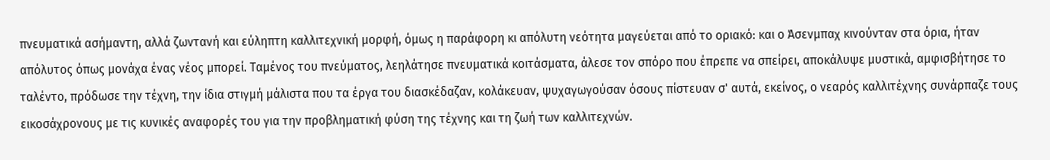πνευματικά ασήμαντη, αλλά ζωντανή και εύληπτη καλλιτεχνική μορφή, όμως η παράφορη κι απόλυτη νεότητα μαγεύεται από το οριακό: και ο Άσενμπαχ κινούνταν στα όρια, ήταν απόλυτος όπως μονάχα ένας νέος μπορεί. Ταμένος του πνεύματος, λεηλάτησε πνευματικά κοιτάσματα, άλεσε τον σπόρο που έπρεπε να σπείρει, αποκάλυψε μυστικά, αμφισβήτησε το ταλέντο, πρόδωσε την τέχνη, την ίδια στιγμή μάλιστα που τα έργα του διασκέδαζαν, κολάκευαν, ψυχαγωγούσαν όσους πίστευαν σ' αυτά, εκείνος, ο νεαρός καλλιτέχνης συνάρπαζε τους εικοσάχρονους με τις κυνικές αναφορές του για την προβληματική φύση της τέχνης και τη ζωή των καλλιτεχνών.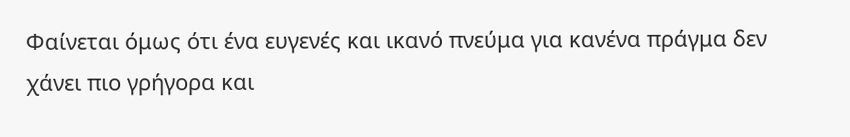Φαίνεται όμως ότι ένα ευγενές και ικανό πνεύμα για κανένα πράγμα δεν χάνει πιο γρήγορα και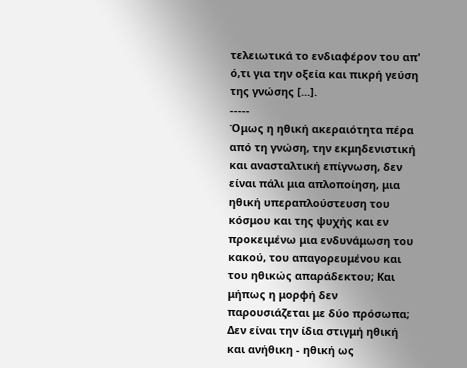τελειωτικά το ενδιαφέρον του απ' ό,τι για την οξεία και πικρή γεύση της γνώσης [...].
-----
Όμως η ηθική ακεραιότητα πέρα από τη γνώση, την εκμηδενιστική και ανασταλτική επίγνωση, δεν είναι πάλι μια απλοποίηση, μια ηθική υπεραπλούστευση του κόσμου και της ψυχής και εν προκειμένω μια ενδυνάμωση του κακού, του απαγορευμένου και του ηθικώς απαράδεκτου; Και μήπως η μορφή δεν παρουσιάζεται με δύο πρόσωπα; Δεν είναι την ίδια στιγμή ηθική και ανήθικη - ηθική ως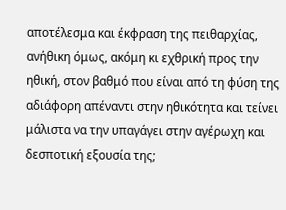αποτέλεσμα και έκφραση της πειθαρχίας, ανήθικη όμως, ακόμη κι εχθρική προς την ηθική, στον βαθμό που είναι από τη φύση της αδιάφορη απέναντι στην ηθικότητα και τείνει μάλιστα να την υπαγάγει στην αγέρωχη και δεσποτική εξουσία της;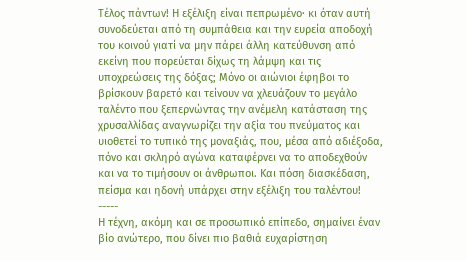Τέλος πάντων! Η εξέλιξη είναι πεπρωμένο· κι όταν αυτή συνοδεύεται από τη συμπάθεια και την ευρεία αποδοχή του κοινού γιατί να μην πάρει άλλη κατεύθυνση από εκείνη που πορεύεται δίχως τη λάμψη και τις υποχρεώσεις της δόξας; Μόνο οι αιώνιοι έφηβοι το βρίσκουν βαρετό και τείνουν να χλευάζουν το μεγάλο ταλέντο που ξεπερνώντας την ανέμελη κατάσταση της χρυσαλλίδας αναγνωρίζει την αξία του πνεύματος και υιοθετεί το τυπικό της μοναξιάς, που, μέσα από αδιέξοδα, πόνο και σκληρό αγώνα καταφέρνει να το αποδεχθούν και να το τιμήσουν οι άνθρωποι. Και πόση διασκέδαση, πείσμα και ηδονή υπάρχει στην εξέλιξη του ταλέντου!
-----
Η τέχνη, ακόμη και σε προσωπικό επίπεδο, σημαίνει έναν βίο ανώτερο, που δίνει πιο βαθιά ευχαρίστηση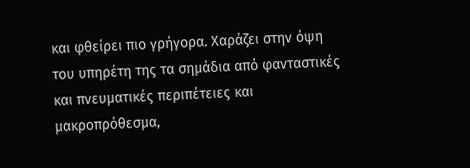και φθείρει πιο γρήγορα. Χαράζει στην όψη του υπηρέτη της τα σημάδια από φανταστικές και πνευματικές περιπέτειες και μακροπρόθεσμα,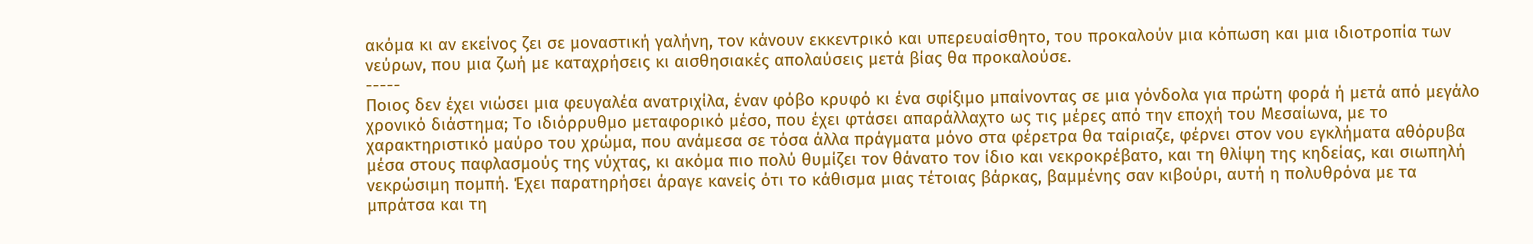ακόμα κι αν εκείνος ζει σε μοναστική γαλήνη, τον κάνουν εκκεντρικό και υπερευαίσθητο, του προκαλούν μια κόπωση και μια ιδιοτροπία των νεύρων, που μια ζωή με καταχρήσεις κι αισθησιακές απολαύσεις μετά βίας θα προκαλούσε.
-----
Ποιος δεν έχει νιώσει μια φευγαλέα ανατριχίλα, έναν φόβο κρυφό κι ένα σφίξιμο μπαίνοντας σε μια γόνδολα για πρώτη φορά ή μετά από μεγάλο χρονικό διάστημα; Το ιδιόρρυθμο μεταφορικό μέσο, που έχει φτάσει απαράλλαχτο ως τις μέρες από την εποχή του Μεσαίωνα, με το χαρακτηριστικό μαύρο του χρώμα, που ανάμεσα σε τόσα άλλα πράγματα μόνο στα φέρετρα θα ταίριαζε, φέρνει στον νου εγκλήματα αθόρυβα μέσα στους παφλασμούς της νύχτας, κι ακόμα πιο πολύ θυμίζει τον θάνατο τον ίδιο και νεκροκρέβατο, και τη θλίψη της κηδείας, και σιωπηλή νεκρώσιμη πομπή. Έχει παρατηρήσει άραγε κανείς ότι το κάθισμα μιας τέτοιας βάρκας, βαμμένης σαν κιβούρι, αυτή η πολυθρόνα με τα μπράτσα και τη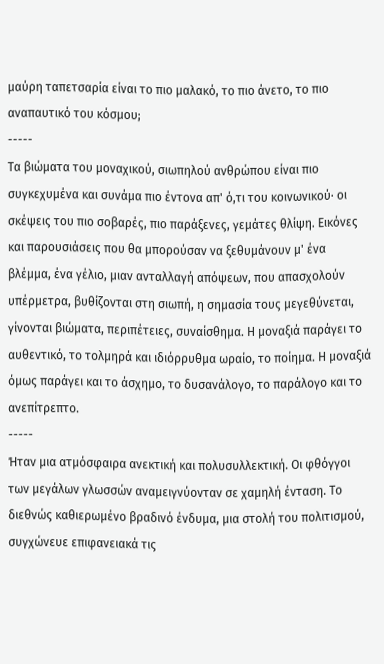μαύρη ταπετσαρία είναι το πιο μαλακό, το πιο άνετο, το πιο αναπαυτικό του κόσμου;
-----
Τα βιώματα του μοναχικού, σιωπηλού ανθρώπου είναι πιο συγκεχυμένα και συνάμα πιο έντονα απ' ό,τι του κοινωνικού· οι σκέψεις του πιο σοβαρές, πιο παράξενες, γεμάτες θλίψη. Εικόνες και παρουσιάσεις που θα μπορούσαν να ξεθυμάνουν μ' ένα βλέμμα, ένα γέλιο, μιαν ανταλλαγή απόψεων, που απασχολούν υπέρμετρα, βυθίζονται στη σιωπή, η σημασία τους μεγεθύνεται, γίνονται βιώματα, περιπέτειες, συναίσθημα. Η μοναξιά παράγει το αυθεντικό, το τολμηρά και ιδιόρρυθμα ωραίο, το ποίημα. Η μοναξιά όμως παράγει και το άσχημο, το δυσανάλογο, το παράλογο και το ανεπίτρεπτο.
-----
Ήταν μια ατμόσφαιρα ανεκτική και πολυσυλλεκτική. Οι φθόγγοι των μεγάλων γλωσσών αναμειγνύονταν σε χαμηλή ένταση. Το διεθνώς καθιερωμένο βραδινό ένδυμα, μια στολή του πολιτισμού, συγχώνευε επιφανειακά τις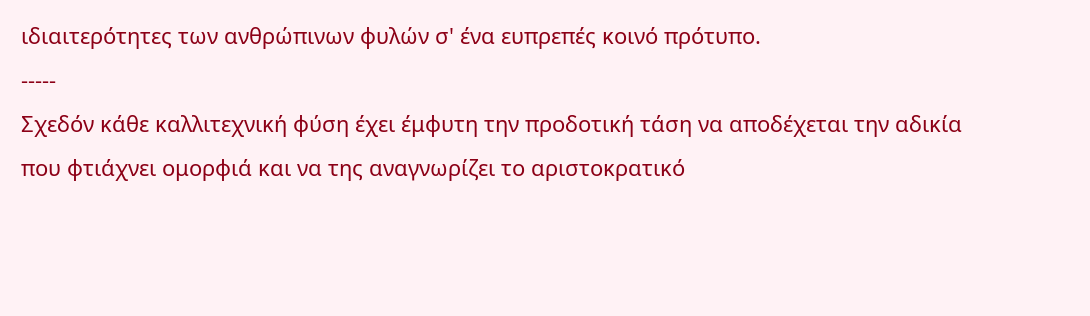ιδιαιτερότητες των ανθρώπινων φυλών σ' ένα ευπρεπές κοινό πρότυπο.
-----
Σχεδόν κάθε καλλιτεχνική φύση έχει έμφυτη την προδοτική τάση να αποδέχεται την αδικία που φτιάχνει ομορφιά και να της αναγνωρίζει το αριστοκρατικό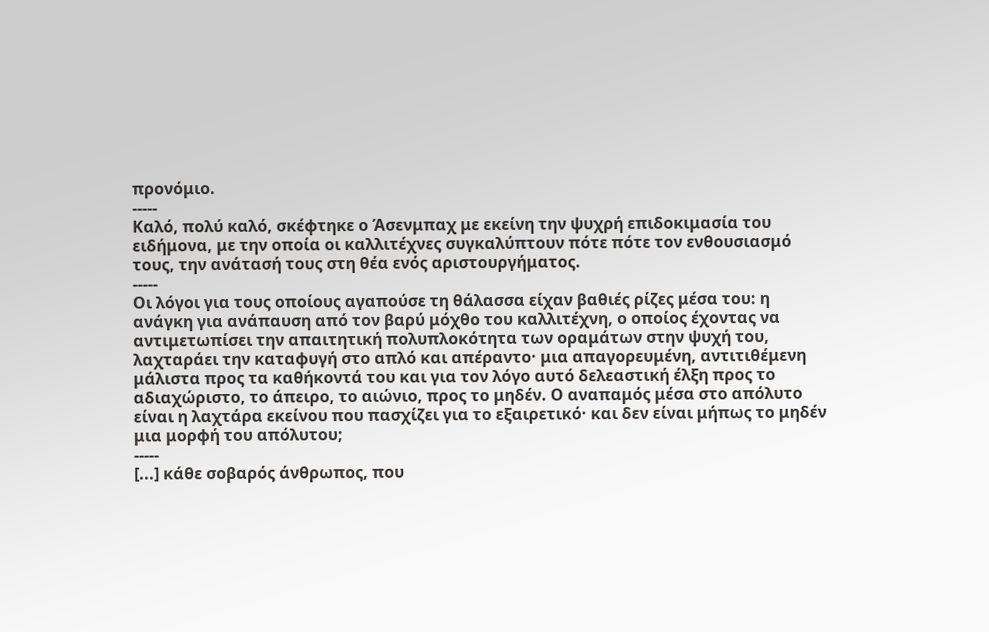προνόμιο.
-----
Καλό, πολύ καλό, σκέφτηκε ο Άσενμπαχ με εκείνη την ψυχρή επιδοκιμασία του ειδήμονα, με την οποία οι καλλιτέχνες συγκαλύπτουν πότε πότε τον ενθουσιασμό τους, την ανάτασή τους στη θέα ενός αριστουργήματος.
-----
Οι λόγοι για τους οποίους αγαπούσε τη θάλασσα είχαν βαθιές ρίζες μέσα του: η ανάγκη για ανάπαυση από τον βαρύ μόχθο του καλλιτέχνη, ο οποίος έχοντας να αντιμετωπίσει την απαιτητική πολυπλοκότητα των οραμάτων στην ψυχή του, λαχταράει την καταφυγή στο απλό και απέραντο· μια απαγορευμένη, αντιτιθέμενη μάλιστα προς τα καθήκοντά του και για τον λόγο αυτό δελεαστική έλξη προς το αδιαχώριστο, το άπειρο, το αιώνιο, προς το μηδέν. Ο αναπαμός μέσα στο απόλυτο είναι η λαχτάρα εκείνου που πασχίζει για το εξαιρετικό· και δεν είναι μήπως το μηδέν μια μορφή του απόλυτου;
-----
[...] κάθε σοβαρός άνθρωπος, που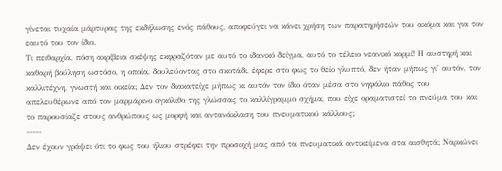γίνεται τυχαία μάρτυρας της εκδήλωσης ενός πάθους, αποφεύγει να κάνει χρήση των παρατηρήσεών του ακόμα και για τον εαυτό του τον ίδιο.
Τι πειθαρχία, πόση ακρίβεια σκέψης εκφραζόταν με αυτό το ιδανικό δείγμα, αυτό το τέλειο νεανικό κορμί! Η αυστηρή και καθαρή βούληση ωστόσο, η οποία, δουλεύοντας στο σκοτάδι, έφερε στο φως το θείο γλυπτό, δεν ήταν μήπως γι' αυτόν, τον καλλιτέχνη, γνωστή και οικεία; Δεν τον διακατείχε μήπως κι αυτόν τον ίδιο όταν μέσα στο νηφάλιο πάθος του απελευθέρωνε από τον μαρμάρινο ογκόλιθο της γλώσσας το καλλίγραμμο σχήμα, που είχε οραματιστεί το πνεύμα του και το παρουσίαζε στους ανθρώπους ως μορφή και αντανάκλαση του πνευματικού κάλλους;
-----
Δεν έχουν γράψει ότι το φως του ήλιου στρέφει την προσοχή μας από τα πνευματικά αντικείμενα στα αισθητά; Ναρκώνει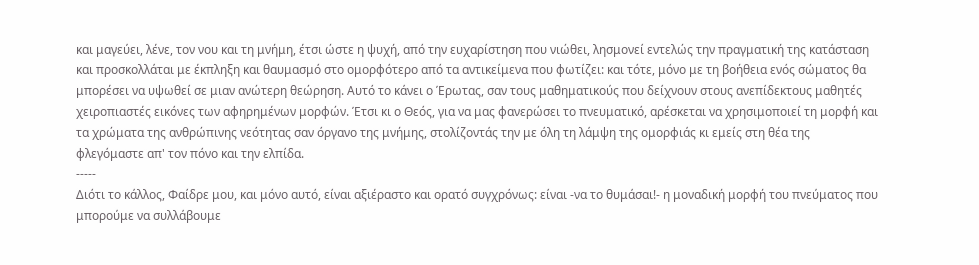και μαγεύει, λένε, τον νου και τη μνήμη, έτσι ώστε η ψυχή, από την ευχαρίστηση που νιώθει, λησμονεί εντελώς την πραγματική της κατάσταση και προσκολλάται με έκπληξη και θαυμασμό στο ομορφότερο από τα αντικείμενα που φωτίζει: και τότε, μόνο με τη βοήθεια ενός σώματος θα μπορέσει να υψωθεί σε μιαν ανώτερη θεώρηση. Αυτό το κάνει ο Έρωτας, σαν τους μαθηματικούς που δείχνουν στους ανεπίδεκτους μαθητές χειροπιαστές εικόνες των αφηρημένων μορφών. Έτσι κι ο Θεός, για να μας φανερώσει το πνευματικό, αρέσκεται να χρησιμοποιεί τη μορφή και τα χρώματα της ανθρώπινης νεότητας σαν όργανο της μνήμης, στολίζοντάς την με όλη τη λάμψη της ομορφιάς κι εμείς στη θέα της φλεγόμαστε απ' τον πόνο και την ελπίδα.
-----
Διότι το κάλλος, Φαίδρε μου, και μόνο αυτό, είναι αξιέραστο και ορατό συγχρόνως: είναι -να το θυμάσαι!- η μοναδική μορφή του πνεύματος που μπορούμε να συλλάβουμε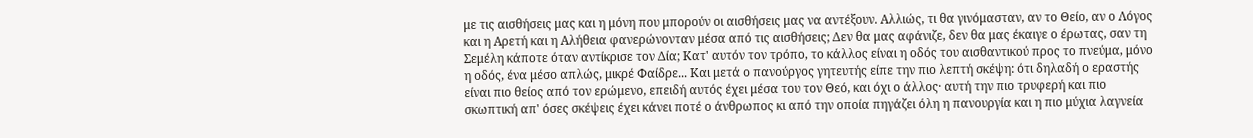με τις αισθήσεις μας και η μόνη που μπορούν οι αισθήσεις μας να αντέξουν. Αλλιώς, τι θα γινόμασταν, αν το Θείο, αν ο Λόγος και η Αρετή και η Αλήθεια φανερώνονταν μέσα από τις αισθήσεις; Δεν θα μας αφάνιζε, δεν θα μας έκαιγε ο έρωτας, σαν τη Σεμέλη κάποτε όταν αντίκρισε τον Δία; Κατ' αυτόν τον τρόπο, το κάλλος είναι η οδός του αισθαντικού προς το πνεύμα, μόνο η οδός, ένα μέσο απλώς, μικρέ Φαίδρε... Και μετά ο πανούργος γητευτής είπε την πιο λεπτή σκέψη: ότι δηλαδή ο εραστής είναι πιο θείος από τον ερώμενο, επειδή αυτός έχει μέσα του τον Θεό, και όχι ο άλλος· αυτή την πιο τρυφερή και πιο σκωπτική απ' όσες σκέψεις έχει κάνει ποτέ ο άνθρωπος κι από την οποία πηγάζει όλη η πανουργία και η πιο μύχια λαγνεία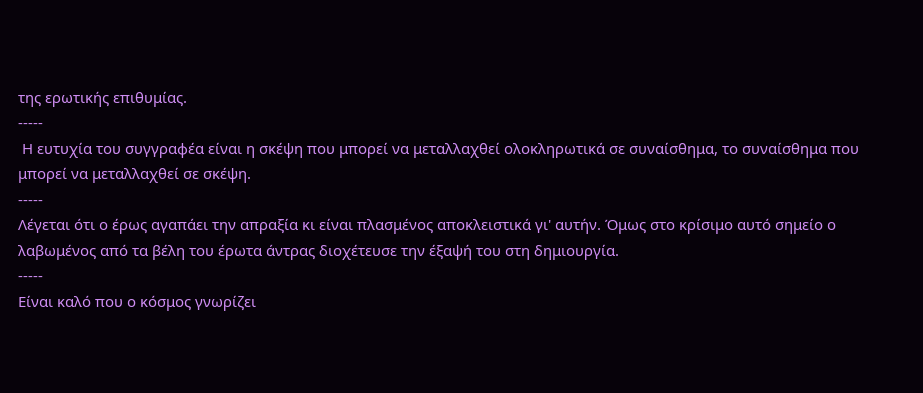της ερωτικής επιθυμίας.
-----
 Η ευτυχία του συγγραφέα είναι η σκέψη που μπορεί να μεταλλαχθεί ολοκληρωτικά σε συναίσθημα, το συναίσθημα που μπορεί να μεταλλαχθεί σε σκέψη.
-----
Λέγεται ότι ο έρως αγαπάει την απραξία κι είναι πλασμένος αποκλειστικά γι' αυτήν. Όμως στο κρίσιμο αυτό σημείο ο λαβωμένος από τα βέλη του έρωτα άντρας διοχέτευσε την έξαψή του στη δημιουργία.
-----
Είναι καλό που ο κόσμος γνωρίζει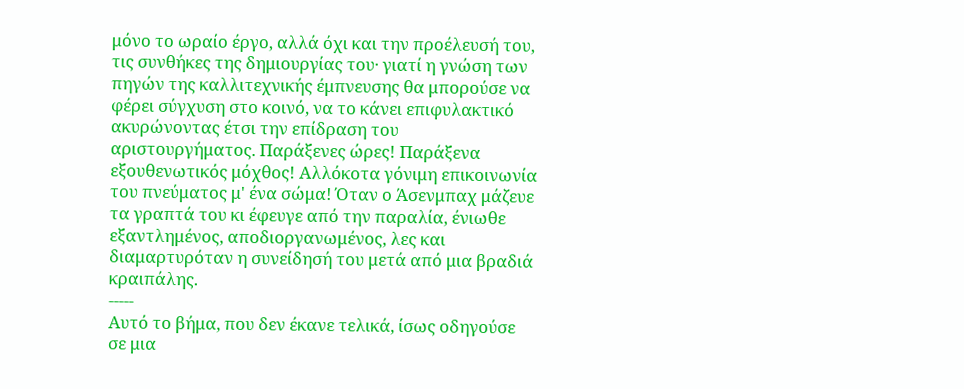μόνο το ωραίο έργο, αλλά όχι και την προέλευσή του, τις συνθήκες της δημιουργίας του· γιατί η γνώση των πηγών της καλλιτεχνικής έμπνευσης θα μπορούσε να φέρει σύγχυση στο κοινό, να το κάνει επιφυλακτικό ακυρώνοντας έτσι την επίδραση του αριστουργήματος. Παράξενες ώρες! Παράξενα εξουθενωτικός μόχθος! Αλλόκοτα γόνιμη επικοινωνία του πνεύματος μ' ένα σώμα! Όταν ο Άσενμπαχ μάζευε τα γραπτά του κι έφευγε από την παραλία, ένιωθε εξαντλημένος, αποδιοργανωμένος, λες και διαμαρτυρόταν η συνείδησή του μετά από μια βραδιά κραιπάλης.
-----
Αυτό το βήμα, που δεν έκανε τελικά, ίσως οδηγούσε σε μια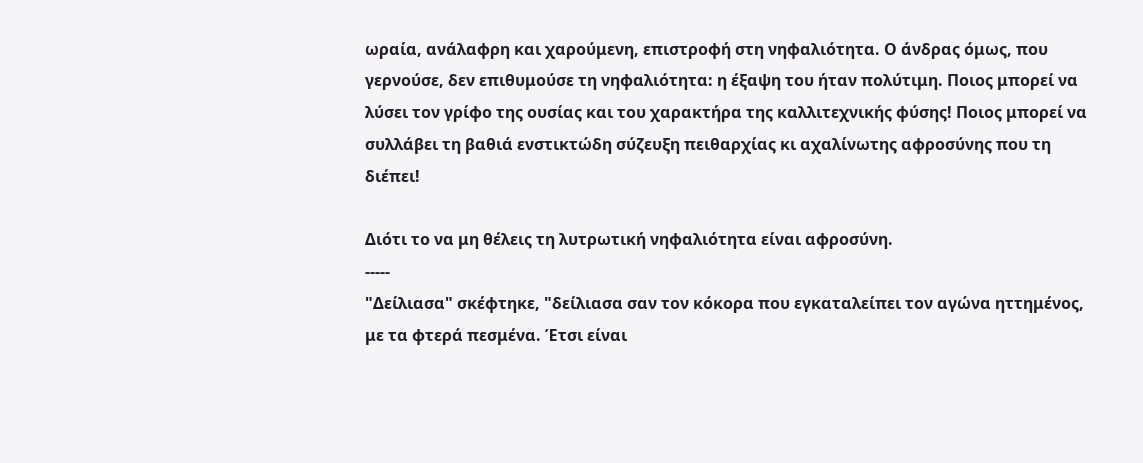ωραία, ανάλαφρη και χαρούμενη, επιστροφή στη νηφαλιότητα. Ο άνδρας όμως, που γερνούσε, δεν επιθυμούσε τη νηφαλιότητα: η έξαψη του ήταν πολύτιμη. Ποιος μπορεί να λύσει τον γρίφο της ουσίας και του χαρακτήρα της καλλιτεχνικής φύσης! Ποιος μπορεί να συλλάβει τη βαθιά ενστικτώδη σύζευξη πειθαρχίας κι αχαλίνωτης αφροσύνης που τη διέπει!

Διότι το να μη θέλεις τη λυτρωτική νηφαλιότητα είναι αφροσύνη.
-----
"Δείλιασα" σκέφτηκε, "δείλιασα σαν τον κόκορα που εγκαταλείπει τον αγώνα ηττημένος, με τα φτερά πεσμένα. Έτσι είναι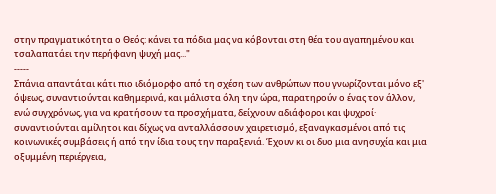στην πραγματικότητα ο Θεός: κάνει τα πόδια μας να κόβονται στη θέα του αγαπημένου και τσαλαπατάει την περήφανη ψυχή μας..."
-----
Σπάνια απαντάται κάτι πιο ιδιόμορφο από τη σχέση των ανθρώπων που γνωρίζονται μόνο εξ' όψεως, συναντιούνται καθημερινά, και μάλιστα όλη την ώρα, παρατηρούν ο ένας τον άλλον, ενώ συγχρόνως, για να κρατήσουν τα προσχήματα, δείχνουν αδιάφοροι και ψυχροί· συναντιούνται αμίλητοι και δίχως να ανταλλάσσουν χαιρετισμό, εξαναγκασμένοι από τις κοινωνικές συμβάσεις ή από την ίδια τους την παραξενιά. Έχουν κι οι δυο μια ανησυχία και μια οξυμμένη περιέργεια,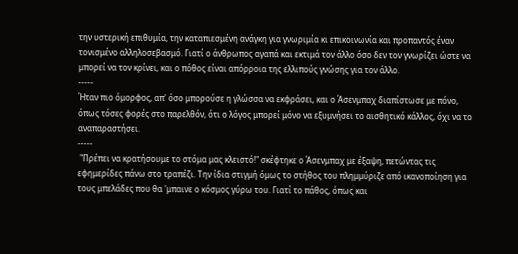την υστερική επιθυμία, την καταπιεσμένη ανάγκη για γνωριμία κι επικοινωνία και προπαντός έναν τονισμένο αλληλοσεβασμό. Γιατί ο άνθρωπος αγαπά και εκτιμά τον άλλο όσο δεν τον γνωρίζει ώστε να μπορεί να τον κρίνει, και ο πόθος είναι απόρροια της ελλιπούς γνώσης για τον άλλο.
-----
Ήταν πιο όμορφος, απ' όσο μπορούσε η γλώσσα να εκφράσει, και ο Άσενμπαχ διαπίστωσε με πόνο, όπως τόσες φορές στο παρελθόν, ότι ο λόγος μπορεί μόνο να εξυμνήσει το αισθητικό κάλλος, όχι να το αναπαραστήσει.
-----
 "Πρέπει να κρατήσουμε το στόμα μας κλειστό!" σκέφτηκε ο Άσενμπαχ με έξαψη, πετώντας τις εφημερίδες πάνω στο τραπέζι. Την ίδια στιγμή όμως το στήθος του πλημμύριζε από ικανοποίηση για τους μπελάδες που θα 'μπαινε ο κόσμος γύρω του. Γιατί το πάθος, όπως και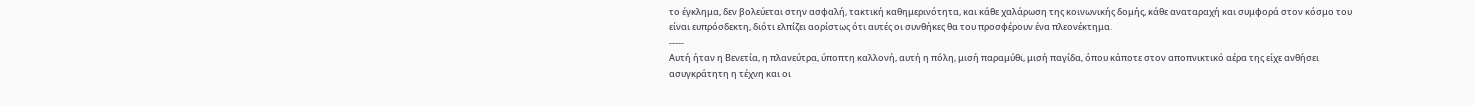το έγκλημα, δεν βολεύεται στην ασφαλή, τακτική καθημερινότητα, και κάθε χαλάρωση της κοινωνικής δομής, κάθε αναταραχή και συμφορά στον κόσμο του είναι ευπρόσδεκτη, διότι ελπίζει αορίστως ότι αυτές οι συνθήκες θα του προσφέρουν ένα πλεονέκτημα.
-----
Αυτή ήταν η Βενετία, η πλανεύτρα, ύποπτη καλλονή, αυτή η πόλη, μισή παραμύθι, μισή παγίδα, όπου κάποτε στον αποπνικτικό αέρα της είχε ανθήσει ασυγκράτητη η τέχνη και οι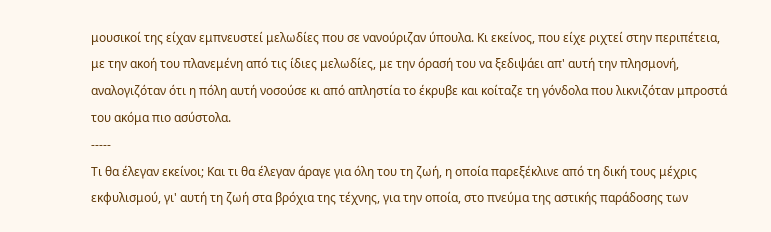μουσικοί της είχαν εμπνευστεί μελωδίες που σε νανούριζαν ύπουλα. Κι εκείνος, που είχε ριχτεί στην περιπέτεια, με την ακοή του πλανεμένη από τις ίδιες μελωδίες, με την όρασή του να ξεδιψάει απ' αυτή την πλησμονή, αναλογιζόταν ότι η πόλη αυτή νοσούσε κι από απληστία το έκρυβε και κοίταζε τη γόνδολα που λικνιζόταν μπροστά του ακόμα πιο ασύστολα.
-----
Τι θα έλεγαν εκείνοι; Και τι θα έλεγαν άραγε για όλη του τη ζωή, η οποία παρεξέκλινε από τη δική τους μέχρις εκφυλισμού, γι' αυτή τη ζωή στα βρόχια της τέχνης, για την οποία, στο πνεύμα της αστικής παράδοσης των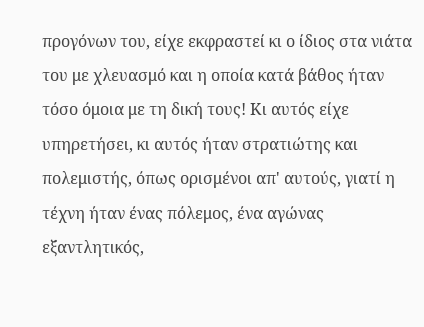προγόνων του, είχε εκφραστεί κι ο ίδιος στα νιάτα του με χλευασμό και η οποία κατά βάθος ήταν τόσο όμοια με τη δική τους! Κι αυτός είχε υπηρετήσει, κι αυτός ήταν στρατιώτης και πολεμιστής, όπως ορισμένοι απ' αυτούς, γιατί η τέχνη ήταν ένας πόλεμος, ένα αγώνας εξαντλητικός,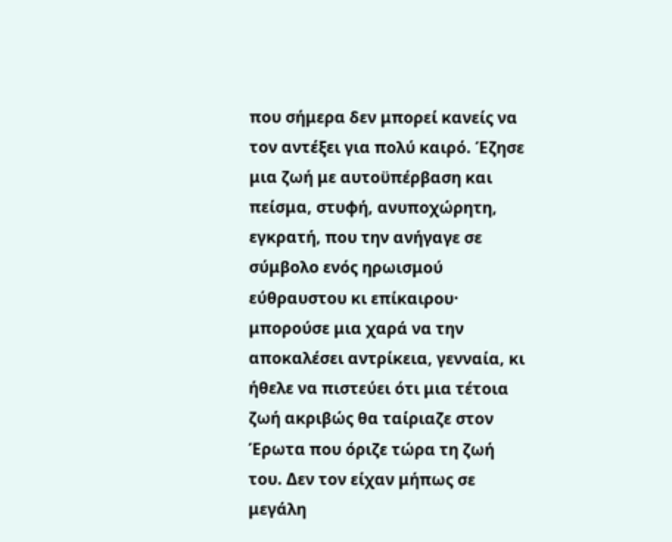που σήμερα δεν μπορεί κανείς να τον αντέξει για πολύ καιρό. Έζησε μια ζωή με αυτοϋπέρβαση και πείσμα, στυφή, ανυποχώρητη, εγκρατή, που την ανήγαγε σε σύμβολο ενός ηρωισμού εύθραυστου κι επίκαιρου· μπορούσε μια χαρά να την αποκαλέσει αντρίκεια, γενναία, κι ήθελε να πιστεύει ότι μια τέτοια ζωή ακριβώς θα ταίριαζε στον Έρωτα που όριζε τώρα τη ζωή του. Δεν τον είχαν μήπως σε μεγάλη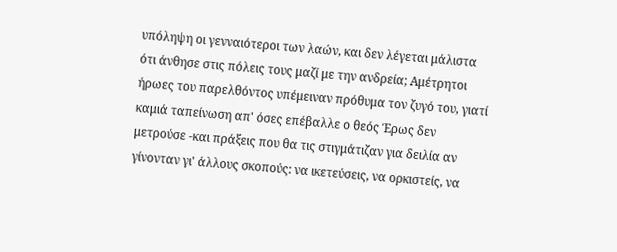υπόληψη οι γενναιότεροι των λαών, και δεν λέγεται μάλιστα ότι άνθησε στις πόλεις τους μαζί με την ανδρεία; Αμέτρητοι ήρωες του παρελθόντος υπέμειναν πρόθυμα τον ζυγό του, γιατί καμιά ταπείνωση απ' όσες επέβαλλε ο θεός Έρως δεν μετρούσε -και πράξεις που θα τις στιγμάτιζαν για δειλία αν γίνονταν γι' άλλους σκοπούς: να ικετεύσεις, να ορκιστείς, να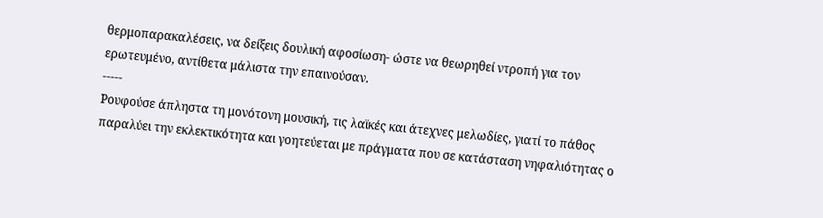θερμοπαρακαλέσεις, να δείξεις δουλική αφοσίωση- ώστε να θεωρηθεί ντροπή για τον ερωτευμένο, αντίθετα μάλιστα την επαινούσαν.
-----
Ρουφούσε άπληστα τη μονότονη μουσική, τις λαϊκές και άτεχνες μελωδίες, γιατί το πάθος παραλύει την εκλεκτικότητα και γοητεύεται με πράγματα που σε κατάσταση νηφαλιότητας ο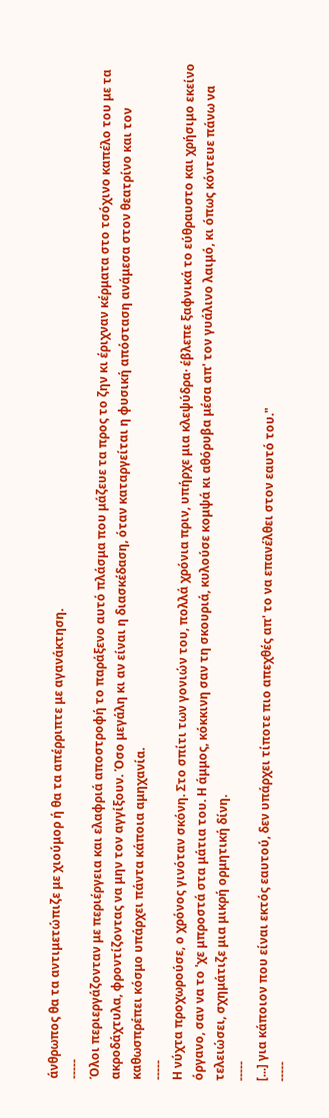άνθρωπος θα τα αντιμετώπιζε με χιούμορ ή θα τα απέρριπτε με αγανάκτηση.
-----
Όλοι περιεργάζονταν με περιέργεια και ελαφριά αποστροφή το παράξενο αυτό πλάσμα που μάζευε τα προς το ζην κι έριχναν κέρματα στο τσόχινο καπέλο του με τα ακροδάχτυλα, φροντίζοντας να μην τον αγγίξουν. Όσο μεγάλη κι αν είναι η διασκέδαση, όταν καταργείται η φυσική απόσταση ανάμεσα στον θεατρίνο και τον καθωσπρέπει κόσμο υπάρχει πάντα κάποια αμηχανία.
-----
Η νύχτα προχωρούσε, ο χρόνος γινόταν σκόνη. Στο σπίτι των γονιών του, πολλά χρόνια πριν, υπήρχε μια κλεψύδρα· έβλεπε ξαφνικά το εύθραυστο και χρήσιμο εκείνο όργανο, σαν να το 'χε μπροστά στα μάτια του. Η άμμος, κόκκινη σαν τη σκουριά, κυλούσε κομψά κι αθόρυβα μέσα απ' τον γυάλινο λαιμό, κι όπως κόντευε πάνω να τελειώσει, σχημάτιζε μια μικρή ορμητική δίνη.
-----
[...] για κάποιον που είναι εκτός εαυτού, δεν υπάρχει τίποτε πιο απεχθές απ' το να επανέλθει στον εαυτό του."
-----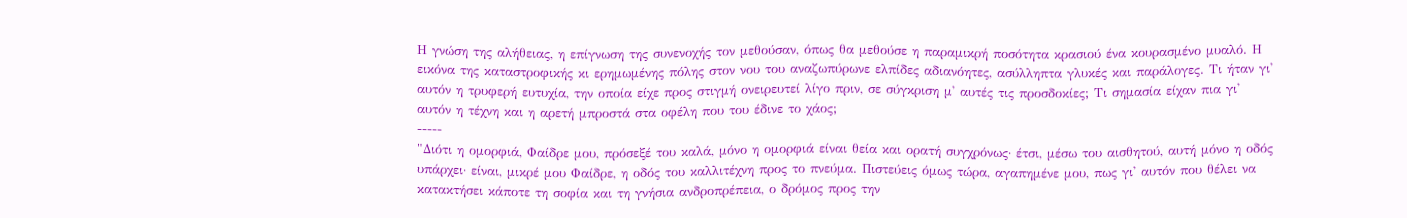Η γνώση της αλήθειας, η επίγνωση της συνενοχής τον μεθούσαν, όπως θα μεθούσε η παραμικρή ποσότητα κρασιού ένα κουρασμένο μυαλό. Η εικόνα της καταστροφικής κι ερημωμένης πόλης στον νου του αναζωπύρωνε ελπίδες αδιανόητες, ασύλληπτα γλυκές και παράλογες. Τι ήταν γι' αυτόν η τρυφερή ευτυχία, την οποία είχε προς στιγμή ονειρευτεί λίγο πριν, σε σύγκριση μ' αυτές τις προσδοκίες; Τι σημασία είχαν πια γι' αυτόν η τέχνη και η αρετή μπροστά στα οφέλη που του έδινε το χάος;
-----
"Διότι η ομορφιά, Φαίδρε μου, πρόσεξέ του καλά, μόνο η ομορφιά είναι θεία και ορατή συγχρόνως· έτσι, μέσω του αισθητού, αυτή μόνο η οδός υπάρχει· είναι, μικρέ μου Φαίδρε, η οδός του καλλιτέχνη προς το πνεύμα. Πιστεύεις όμως τώρα, αγαπημένε μου, πως γι' αυτόν που θέλει να κατακτήσει κάποτε τη σοφία και τη γνήσια ανδροπρέπεια, ο δρόμος προς την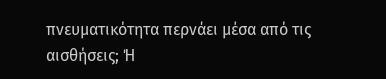πνευματικότητα περνάει μέσα από τις αισθήσεις; Ή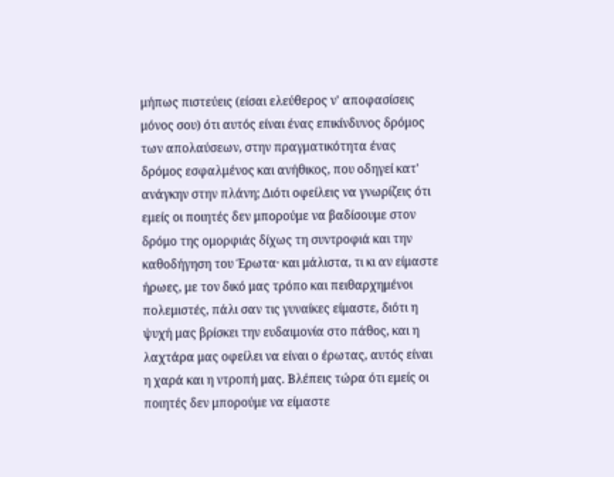μήπως πιστεύεις (είσαι ελεύθερος ν' αποφασίσεις μόνος σου) ότι αυτός είναι ένας επικίνδυνος δρόμος των απολαύσεων, στην πραγματικότητα ένας δρόμος εσφαλμένος και ανήθικος, που οδηγεί κατ' ανάγκην στην πλάνη; Διότι οφείλεις να γνωρίζεις ότι εμείς οι ποιητές δεν μπορούμε να βαδίσουμε στον δρόμο της ομορφιάς δίχως τη συντροφιά και την καθοδήγηση του Έρωτα· και μάλιστα, τι κι αν είμαστε ήρωες, με τον δικό μας τρόπο και πειθαρχημένοι πολεμιστές, πάλι σαν τις γυναίκες είμαστε, διότι η ψυχή μας βρίσκει την ευδαιμονία στο πάθος, και η λαχτάρα μας οφείλει να είναι ο έρωτας, αυτός είναι η χαρά και η ντροπή μας. Βλέπεις τώρα ότι εμείς οι ποιητές δεν μπορούμε να είμαστε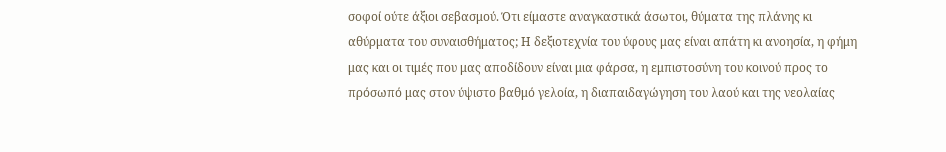σοφοί ούτε άξιοι σεβασμού. Ότι είμαστε αναγκαστικά άσωτοι, θύματα της πλάνης κι αθύρματα του συναισθήματος; Η δεξιοτεχνία του ύφους μας είναι απάτη κι ανοησία, η φήμη μας και οι τιμές που μας αποδίδουν είναι μια φάρσα, η εμπιστοσύνη του κοινού προς το πρόσωπό μας στον ύψιστο βαθμό γελοία, η διαπαιδαγώγηση του λαού και της νεολαίας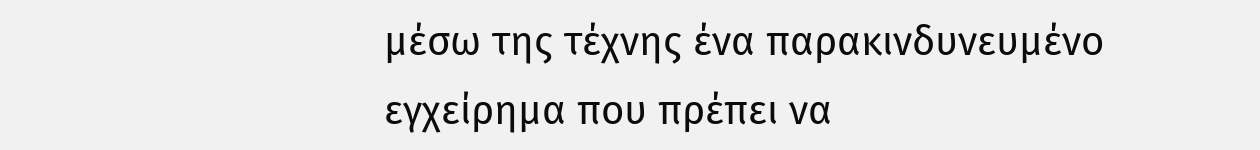μέσω της τέχνης ένα παρακινδυνευμένο εγχείρημα που πρέπει να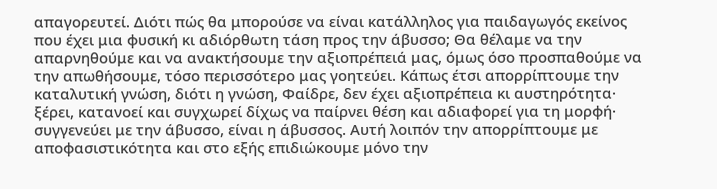απαγορευτεί. Διότι πώς θα μπορούσε να είναι κατάλληλος για παιδαγωγός εκείνος που έχει μια φυσική κι αδιόρθωτη τάση προς την άβυσσο; Θα θέλαμε να την απαρνηθούμε και να ανακτήσουμε την αξιοπρέπειά μας, όμως όσο προσπαθούμε να την απωθήσουμε, τόσο περισσότερο μας γοητεύει. Κάπως έτσι απορρίπτουμε την καταλυτική γνώση, διότι η γνώση, Φαίδρε, δεν έχει αξιοπρέπεια κι αυστηρότητα· ξέρει, κατανοεί και συγχωρεί δίχως να παίρνει θέση και αδιαφορεί για τη μορφή· συγγενεύει με την άβυσσο, είναι η άβυσσος. Αυτή λοιπόν την απορρίπτουμε με αποφασιστικότητα και στο εξής επιδιώκουμε μόνο την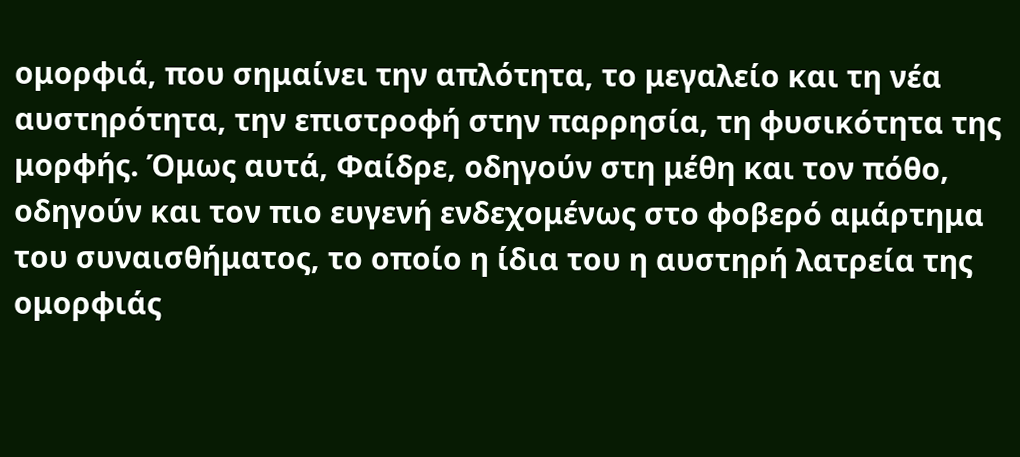ομορφιά, που σημαίνει την απλότητα, το μεγαλείο και τη νέα αυστηρότητα, την επιστροφή στην παρρησία, τη φυσικότητα της μορφής. Όμως αυτά, Φαίδρε, οδηγούν στη μέθη και τον πόθο, οδηγούν και τον πιο ευγενή ενδεχομένως στο φοβερό αμάρτημα του συναισθήματος, το οποίο η ίδια του η αυστηρή λατρεία της ομορφιάς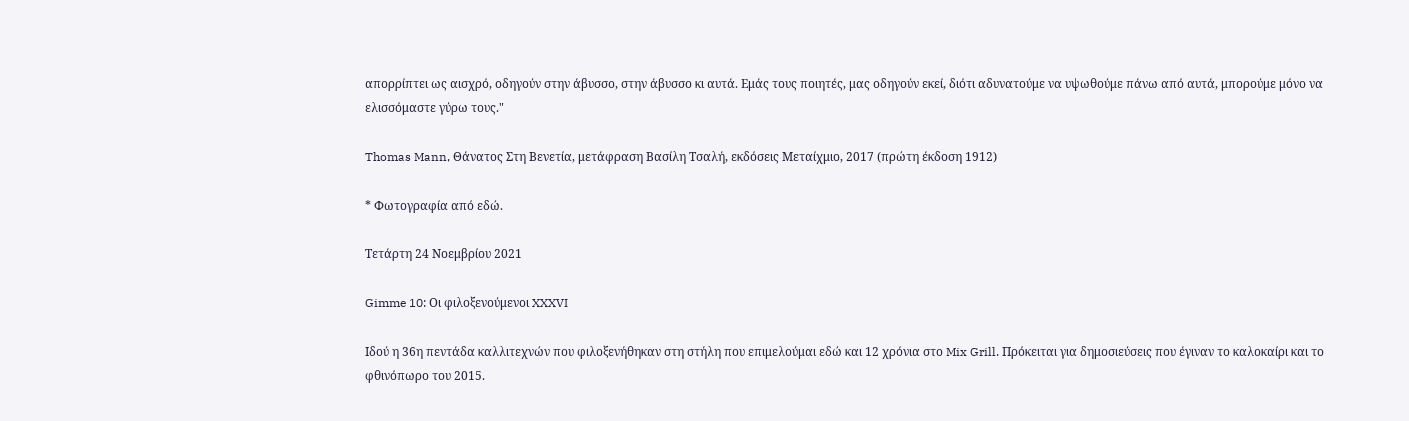απορρίπτει ως αισχρό, οδηγούν στην άβυσσο, στην άβυσσο κι αυτά. Εμάς τους ποιητές, μας οδηγούν εκεί, διότι αδυνατούμε να υψωθούμε πάνω από αυτά, μπορούμε μόνο να ελισσόμαστε γύρω τους."

Thomas Mann, Θάνατος Στη Βενετία, μετάφραση Βασίλη Τσαλή, εκδόσεις Μεταίχμιο, 2017 (πρώτη έκδοση 1912)

* Φωτογραφία από εδώ.

Τετάρτη 24 Νοεμβρίου 2021

Gimme 10: Οι φιλοξενούμενοι XXXVI

Ιδού η 36η πεντάδα καλλιτεχνών που φιλοξενήθηκαν στη στήλη που επιμελούμαι εδώ και 12 χρόνια στο Mix Grill. Πρόκειται για δημοσιεύσεις που έγιναν το καλοκαίρι και το φθινόπωρο του 2015.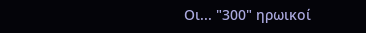Οι... "300" ηρωικοί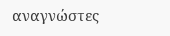αναγνώστες